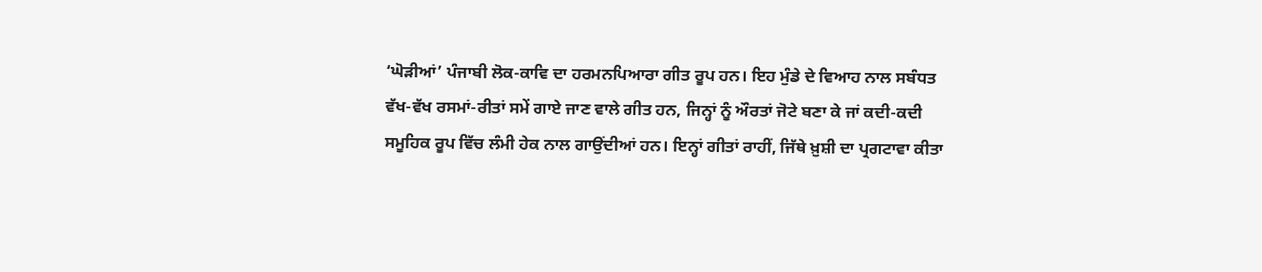‘ਘੋੜੀਆਂ’ ਪੰਜਾਬੀ ਲੋਕ-ਕਾਵਿ ਦਾ ਹਰਮਨਪਿਆਰਾ ਗੀਤ ਰੂਪ ਹਨ। ਇਹ ਮੁੰਡੇ ਦੇ ਵਿਆਹ ਨਾਲ ਸਬੰਧਤ ਵੱਖ-ਵੱਖ ਰਸਮਾਂ-ਰੀਤਾਂ ਸਮੇਂ ਗਾਏ ਜਾਣ ਵਾਲੇ ਗੀਤ ਹਨ, ਜਿਨ੍ਹਾਂ ਨੂੰ ਔਰਤਾਂ ਜੋਟੇ ਬਣਾ ਕੇ ਜਾਂ ਕਦੀ-ਕਦੀ ਸਮੂਹਿਕ ਰੂਪ ਵਿੱਚ ਲੰਮੀ ਹੇਕ ਨਾਲ ਗਾਉਂਦੀਆਂ ਹਨ। ਇਨ੍ਹਾਂ ਗੀਤਾਂ ਰਾਹੀਂ, ਜਿੱਥੇ ਖ਼ੁਸ਼ੀ ਦਾ ਪ੍ਰਗਟਾਵਾ ਕੀਤਾ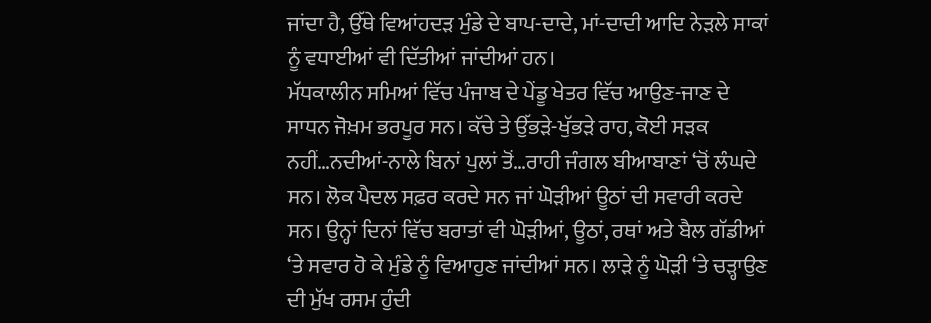ਜਾਂਦਾ ਹੈ, ਉੱਥੇ ਵਿਆਂਹਦੜ ਮੁੰਡੇ ਦੇ ਬਾਪ-ਦਾਦੇ, ਮਾਂ-ਦਾਦੀ ਆਦਿ ਨੇੜਲੇ ਸਾਕਾਂ ਨੂੰ ਵਧਾਈਆਂ ਵੀ ਦਿੱਤੀਆਂ ਜਾਂਦੀਆਂ ਹਨ।
ਮੱਧਕਾਲੀਨ ਸਮਿਆਂ ਵਿੱਚ ਪੰਜਾਬ ਦੇ ਪੇਂਡੂ ਖੇਤਰ ਵਿੱਚ ਆਉਣ-ਜਾਣ ਦੇ ਸਾਧਨ ਜੋਖ਼ਮ ਭਰਪੂਰ ਸਨ। ਕੱਚੇ ਤੇ ਉੱਭੜੇ-ਖੁੱਭੜੇ ਰਾਹ, ਕੋਈ ਸੜਕ ਨਹੀਂ…ਨਦੀਆਂ-ਨਾਲੇ ਬਿਨਾਂ ਪੁਲਾਂ ਤੋਂ…ਰਾਹੀ ਜੰਗਲ ਬੀਆਬਾਣਾਂ ‘ਚੋਂ ਲੰਘਦੇ ਸਨ। ਲੋਕ ਪੈਦਲ ਸਫ਼ਰ ਕਰਦੇ ਸਨ ਜਾਂ ਘੋੜੀਆਂ ਊਠਾਂ ਦੀ ਸਵਾਰੀ ਕਰਦੇ ਸਨ। ਉਨ੍ਹਾਂ ਦਿਨਾਂ ਵਿੱਚ ਬਰਾਤਾਂ ਵੀ ਘੋੜੀਆਂ, ਊਠਾਂ, ਰਥਾਂ ਅਤੇ ਬੈਲ ਗੱਡੀਆਂ ‘ਤੇ ਸਵਾਰ ਹੋ ਕੇ ਮੁੰਡੇ ਨੂੰ ਵਿਆਹੁਣ ਜਾਂਦੀਆਂ ਸਨ। ਲਾੜੇ ਨੂੰ ਘੋੜੀ ‘ਤੇ ਚੜ੍ਹਾਉਣ ਦੀ ਮੁੱਖ ਰਸਮ ਹੁੰਦੀ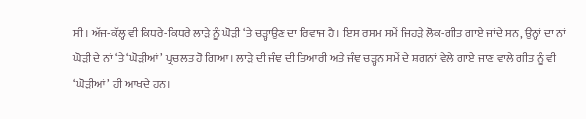ਸੀ। ਅੱਜ-ਕੱਲ੍ਹ ਵੀ ਕਿਧਰੇ-ਕਿਧਰੇ ਲਾੜੇ ਨੂੰ ਘੋੜੀ ‘ਤੇ ਚੜ੍ਹਾਉਣ ਦਾ ਰਿਵਾਜ ਹੈ। ਇਸ ਰਸਮ ਸਮੇਂ ਜਿਹੜੇ ਲੋਕ-ਗੀਤ ਗਾਏ ਜਾਂਦੇ ਸਨ, ਉਨ੍ਹਾਂ ਦਾ ਨਾਂ ਘੋੜੀ ਦੇ ਨਾਂ ‘ਤੇ ‘ਘੋੜੀਆਂ’ ਪ੍ਰਚਲਤ ਹੋ ਗਿਆ। ਲਾੜੇ ਦੀ ਜੰਞ ਦੀ ਤਿਆਰੀ ਅਤੇ ਜੰਞ ਚੜ੍ਹਨ ਸਮੇਂ ਦੇ ਸ਼ਗਨਾਂ ਵੇਲੇ ਗਾਏ ਜਾਣ ਵਾਲੇ ਗੀਤ ਨੂੰ ਵੀ ‘ਘੋੜੀਆਂ’ ਹੀ ਆਖਦੇ ਹਨ।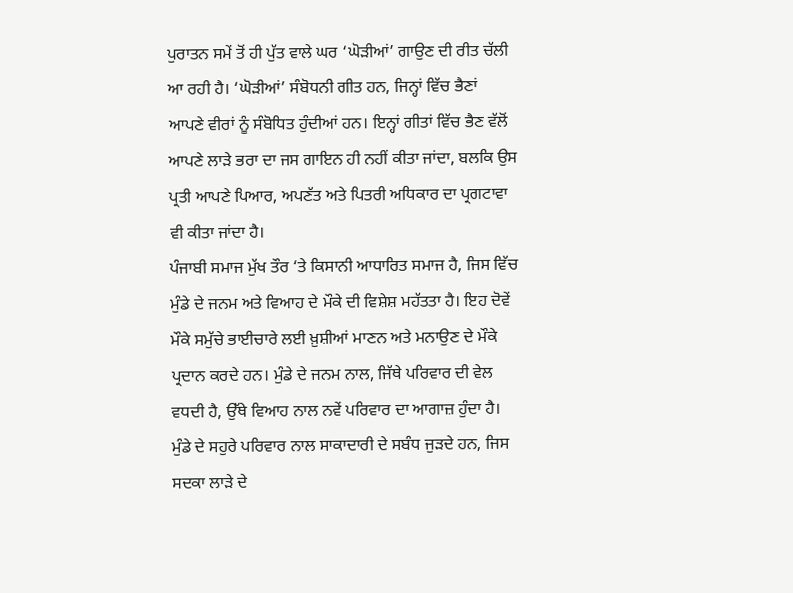ਪੁਰਾਤਨ ਸਮੇਂ ਤੋਂ ਹੀ ਪੁੱਤ ਵਾਲੇ ਘਰ ‘ਘੋੜੀਆਂ’ ਗਾਉਣ ਦੀ ਰੀਤ ਚੱਲੀ ਆ ਰਹੀ ਹੈ। ‘ਘੋੜੀਆਂ’ ਸੰਬੋਧਨੀ ਗੀਤ ਹਨ, ਜਿਨ੍ਹਾਂ ਵਿੱਚ ਭੈਣਾਂ ਆਪਣੇ ਵੀਰਾਂ ਨੂੰ ਸੰਬੋਧਿਤ ਹੁੰਦੀਆਂ ਹਨ। ਇਨ੍ਹਾਂ ਗੀਤਾਂ ਵਿੱਚ ਭੈਣ ਵੱਲੋਂ ਆਪਣੇ ਲਾੜੇ ਭਰਾ ਦਾ ਜਸ ਗਾਇਨ ਹੀ ਨਹੀਂ ਕੀਤਾ ਜਾਂਦਾ, ਬਲਕਿ ਉਸ ਪ੍ਰਤੀ ਆਪਣੇ ਪਿਆਰ, ਅਪਣੱਤ ਅਤੇ ਪਿਤਰੀ ਅਧਿਕਾਰ ਦਾ ਪ੍ਰਗਟਾਵਾ ਵੀ ਕੀਤਾ ਜਾਂਦਾ ਹੈ।
ਪੰਜਾਬੀ ਸਮਾਜ ਮੁੱਖ ਤੌਰ ‘ਤੇ ਕਿਸਾਨੀ ਆਧਾਰਿਤ ਸਮਾਜ ਹੈ, ਜਿਸ ਵਿੱਚ ਮੁੰਡੇ ਦੇ ਜਨਮ ਅਤੇ ਵਿਆਹ ਦੇ ਮੌਕੇ ਦੀ ਵਿਸ਼ੇਸ਼ ਮਹੱਤਤਾ ਹੈ। ਇਹ ਦੋਵੇਂ ਮੌਕੇ ਸਮੁੱਚੇ ਭਾਈਚਾਰੇ ਲਈ ਖ਼ੁਸ਼ੀਆਂ ਮਾਣਨ ਅਤੇ ਮਨਾਉਣ ਦੇ ਮੌਕੇ ਪ੍ਰਦਾਨ ਕਰਦੇ ਹਨ। ਮੁੰਡੇ ਦੇ ਜਨਮ ਨਾਲ, ਜਿੱਥੇ ਪਰਿਵਾਰ ਦੀ ਵੇਲ ਵਧਦੀ ਹੈ, ਉੱਥੇ ਵਿਆਹ ਨਾਲ ਨਵੇਂ ਪਰਿਵਾਰ ਦਾ ਆਗਾਜ਼ ਹੁੰਦਾ ਹੈ। ਮੁੰਡੇ ਦੇ ਸਹੁਰੇ ਪਰਿਵਾਰ ਨਾਲ ਸਾਕਾਦਾਰੀ ਦੇ ਸਬੰਧ ਜੁੜਦੇ ਹਨ, ਜਿਸ ਸਦਕਾ ਲਾੜੇ ਦੇ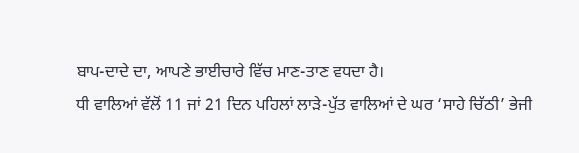ਬਾਪ-ਦਾਦੇ ਦਾ, ਆਪਣੇ ਭਾਈਚਾਰੇ ਵਿੱਚ ਮਾਣ-ਤਾਣ ਵਧਦਾ ਹੈ।
ਧੀ ਵਾਲਿਆਂ ਵੱਲੋਂ 11 ਜਾਂ 21 ਦਿਨ ਪਹਿਲਾਂ ਲਾੜੇ-ਪੁੱਤ ਵਾਲਿਆਂ ਦੇ ਘਰ ‘ਸਾਹੇ ਚਿੱਠੀ’ ਭੇਜੀ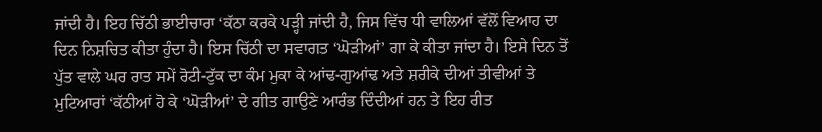ਜਾਂਦੀ ਹੈ। ਇਹ ਚਿੱਠੀ ਭਾਈਚਾਰਾ ‘ਕੱਠਾ ਕਰਕੇ ਪੜ੍ਹੀ ਜਾਂਦੀ ਹੈ, ਜਿਸ ਵਿੱਚ ਧੀ ਵਾਲਿਆਂ ਵੱਲੋਂ ਵਿਆਹ ਦਾ ਦਿਨ ਨਿਸ਼ਚਿਤ ਕੀਤਾ ਹੁੰਦਾ ਹੈ। ਇਸ ਚਿੱਠੀ ਦਾ ਸਵਾਗਤ ‘ਘੋੜੀਆਂ’ ਗਾ ਕੇ ਕੀਤਾ ਜਾਂਦਾ ਹੈ। ਇਸੇ ਦਿਨ ਤੋਂ ਪੁੱਤ ਵਾਲੇ ਘਰ ਰਾਤ ਸਮੇਂ ਰੋਟੀ-ਟੁੱਕ ਦਾ ਕੰਮ ਮੁਕਾ ਕੇ ਆਂਢ-ਗੁਆਂਢ ਅਤੇ ਸ਼ਰੀਕੇ ਦੀਆਂ ਤੀਵੀਆਂ ਤੇ ਮੁਟਿਆਰਾਂ ‘ਕੱਠੀਆਂ ਹੋ ਕੇ ‘ਘੋੜੀਆਂ’ ਦੇ ਗੀਤ ਗਾਉਣੇ ਆਰੰਭ ਦਿੰਦੀਆਂ ਹਨ ਤੇ ਇਹ ਰੀਤ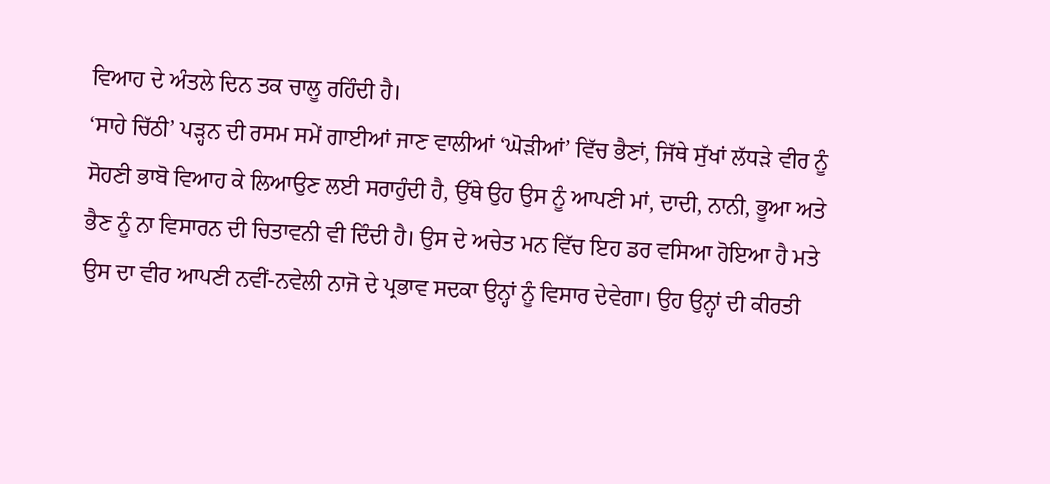ਵਿਆਹ ਦੇ ਅੰਤਲੇ ਦਿਨ ਤਕ ਚਾਲੂ ਰਹਿੰਦੀ ਹੈ।
‘ਸਾਹੇ ਚਿੱਠੀ’ ਪੜ੍ਹਨ ਦੀ ਰਸਮ ਸਮੇਂ ਗਾਈਆਂ ਜਾਣ ਵਾਲੀਆਂ ‘ਘੋੜੀਆਂ’ ਵਿੱਚ ਭੈਣਾਂ, ਜਿੱਥੇ ਸੁੱਖਾਂ ਲੱਧੜੇ ਵੀਰ ਨੂੰ ਸੋਹਣੀ ਭਾਬੋ ਵਿਆਹ ਕੇ ਲਿਆਉਣ ਲਈ ਸਰਾਹੁੰਦੀ ਹੈ, ਉੱਥੇ ਉਹ ਉਸ ਨੂੰ ਆਪਣੀ ਮਾਂ, ਦਾਦੀ, ਨਾਨੀ, ਭੂਆ ਅਤੇ ਭੈਣ ਨੂੰ ਨਾ ਵਿਸਾਰਨ ਦੀ ਚਿਤਾਵਨੀ ਵੀ ਦਿੰਦੀ ਹੈ। ਉਸ ਦੇ ਅਚੇਤ ਮਨ ਵਿੱਚ ਇਹ ਡਰ ਵਸਿਆ ਹੋਇਆ ਹੈ ਮਤੇ ਉਸ ਦਾ ਵੀਰ ਆਪਣੀ ਨਵੀਂ-ਨਵੇਲੀ ਨਾਜੋ ਦੇ ਪ੍ਰਭਾਵ ਸਦਕਾ ਉਨ੍ਹਾਂ ਨੂੰ ਵਿਸਾਰ ਦੇਵੇਗਾ। ਉਹ ਉਨ੍ਹਾਂ ਦੀ ਕੀਰਤੀ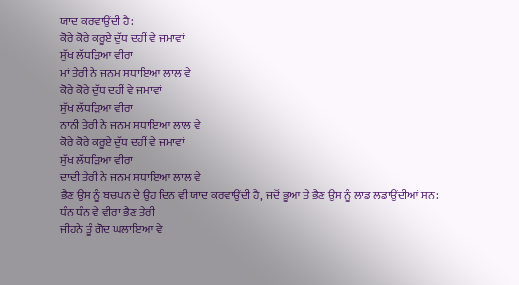ਯਾਦ ਕਰਵਾਉਂਦੀ ਹੈ:
ਕੋਰੇ ਕੋਰੇ ਕਰੂਏ ਦੁੱਧ ਦਹੀਂ ਵੇ ਜਮਾਵਾਂ
ਸੁੱਖ ਲੱਧੜਿਆ ਵੀਰਾ
ਮਾਂ ਤੇਰੀ ਨੇ ਜਨਮ ਸਧਾਇਆ ਲਾਲ ਵੇ
ਕੋਰੇ ਕੋਰੇ ਦੁੱਧ ਦਹੀਂ ਵੇ ਜਮਾਵਾਂ
ਸੁੱਖ ਲੱਧੜਿਆ ਵੀਰਾ
ਨਾਨੀ ਤੇਰੀ ਨੇ ਜਨਮ ਸਧਾਇਆ ਲਾਲ ਵੇ
ਕੋਰੇ ਕੋਰੇ ਕਰੂਏ ਦੁੱਧ ਦਹੀਂ ਵੇ ਜਮਾਵਾਂ
ਸੁੱਖ ਲੱਧੜਿਆ ਵੀਰਾ
ਦਾਦੀ ਤੇਰੀ ਨੇ ਜਨਮ ਸਧਾਇਆ ਲਾਲ ਵੇ
ਭੈਣ ਉਸ ਨੂੰ ਬਚਪਨ ਦੇ ਉਹ ਦਿਨ ਵੀ ਯਾਦ ਕਰਵਾਉਂਦੀ ਹੈ, ਜਦੋਂ ਭੂਆ ਤੇ ਭੈਣ ਉਸ ਨੂੰ ਲਾਡ ਲਡਾਉਂਦੀਆਂ ਸਨ:
ਧੰਨ ਧੰਨ ਵੇ ਵੀਰਾ ਭੈਣ ਤੇਰੀ
ਜੀਹਨੇ ਤੂੰ ਗੋਦ ਘਲਾਇਆ ਵੇ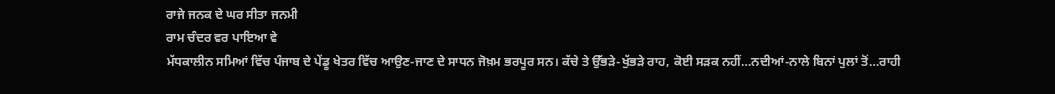ਰਾਜੇ ਜਨਕ ਦੇ ਘਰ ਸੀਤਾ ਜਨਮੀ
ਰਾਮ ਚੰਦਰ ਵਰ ਪਾਇਆ ਵੇ
ਮੱਧਕਾਲੀਨ ਸਮਿਆਂ ਵਿੱਚ ਪੰਜਾਬ ਦੇ ਪੇਂਡੂ ਖੇਤਰ ਵਿੱਚ ਆਉਣ-ਜਾਣ ਦੇ ਸਾਧਨ ਜੋਖ਼ਮ ਭਰਪੂਰ ਸਨ। ਕੱਚੇ ਤੇ ਉੱਭੜੇ-ਖੁੱਭੜੇ ਰਾਹ, ਕੋਈ ਸੜਕ ਨਹੀਂ…ਨਦੀਆਂ-ਨਾਲੇ ਬਿਨਾਂ ਪੁਲਾਂ ਤੋਂ…ਰਾਹੀ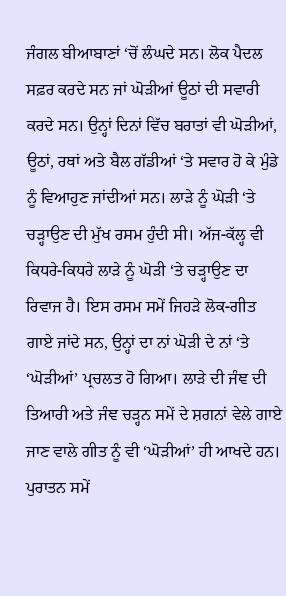ਜੰਗਲ ਬੀਆਬਾਣਾਂ ‘ਚੋਂ ਲੰਘਦੇ ਸਨ। ਲੋਕ ਪੈਦਲ ਸਫ਼ਰ ਕਰਦੇ ਸਨ ਜਾਂ ਘੋੜੀਆਂ ਊਠਾਂ ਦੀ ਸਵਾਰੀ ਕਰਦੇ ਸਨ। ਉਨ੍ਹਾਂ ਦਿਨਾਂ ਵਿੱਚ ਬਰਾਤਾਂ ਵੀ ਘੋੜੀਆਂ, ਊਠਾਂ, ਰਥਾਂ ਅਤੇ ਬੈਲ ਗੱਡੀਆਂ ‘ਤੇ ਸਵਾਰ ਹੋ ਕੇ ਮੁੰਡੇ ਨੂੰ ਵਿਆਹੁਣ ਜਾਂਦੀਆਂ ਸਨ। ਲਾੜੇ ਨੂੰ ਘੋੜੀ ‘ਤੇ ਚੜ੍ਹਾਉਣ ਦੀ ਮੁੱਖ ਰਸਮ ਹੁੰਦੀ ਸੀ। ਅੱਜ-ਕੱਲ੍ਹ ਵੀ ਕਿਧਰੇ-ਕਿਧਰੇ ਲਾੜੇ ਨੂੰ ਘੋੜੀ ‘ਤੇ ਚੜ੍ਹਾਉਣ ਦਾ ਰਿਵਾਜ ਹੈ। ਇਸ ਰਸਮ ਸਮੇਂ ਜਿਹੜੇ ਲੋਕ-ਗੀਤ ਗਾਏ ਜਾਂਦੇ ਸਨ, ਉਨ੍ਹਾਂ ਦਾ ਨਾਂ ਘੋੜੀ ਦੇ ਨਾਂ ‘ਤੇ ‘ਘੋੜੀਆਂ’ ਪ੍ਰਚਲਤ ਹੋ ਗਿਆ। ਲਾੜੇ ਦੀ ਜੰਞ ਦੀ ਤਿਆਰੀ ਅਤੇ ਜੰਞ ਚੜ੍ਹਨ ਸਮੇਂ ਦੇ ਸ਼ਗਨਾਂ ਵੇਲੇ ਗਾਏ ਜਾਣ ਵਾਲੇ ਗੀਤ ਨੂੰ ਵੀ ‘ਘੋੜੀਆਂ’ ਹੀ ਆਖਦੇ ਹਨ।
ਪੁਰਾਤਨ ਸਮੇਂ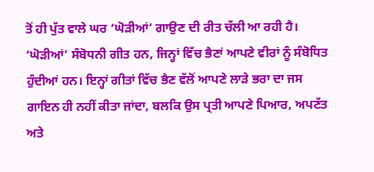ਤੋਂ ਹੀ ਪੁੱਤ ਵਾਲੇ ਘਰ ‘ਘੋੜੀਆਂ’ ਗਾਉਣ ਦੀ ਰੀਤ ਚੱਲੀ ਆ ਰਹੀ ਹੈ। ‘ਘੋੜੀਆਂ’ ਸੰਬੋਧਨੀ ਗੀਤ ਹਨ, ਜਿਨ੍ਹਾਂ ਵਿੱਚ ਭੈਣਾਂ ਆਪਣੇ ਵੀਰਾਂ ਨੂੰ ਸੰਬੋਧਿਤ ਹੁੰਦੀਆਂ ਹਨ। ਇਨ੍ਹਾਂ ਗੀਤਾਂ ਵਿੱਚ ਭੈਣ ਵੱਲੋਂ ਆਪਣੇ ਲਾੜੇ ਭਰਾ ਦਾ ਜਸ ਗਾਇਨ ਹੀ ਨਹੀਂ ਕੀਤਾ ਜਾਂਦਾ, ਬਲਕਿ ਉਸ ਪ੍ਰਤੀ ਆਪਣੇ ਪਿਆਰ, ਅਪਣੱਤ ਅਤੇ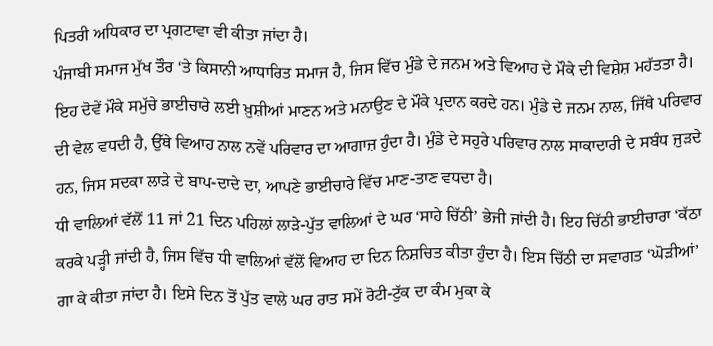ਪਿਤਰੀ ਅਧਿਕਾਰ ਦਾ ਪ੍ਰਗਟਾਵਾ ਵੀ ਕੀਤਾ ਜਾਂਦਾ ਹੈ।
ਪੰਜਾਬੀ ਸਮਾਜ ਮੁੱਖ ਤੌਰ ‘ਤੇ ਕਿਸਾਨੀ ਆਧਾਰਿਤ ਸਮਾਜ ਹੈ, ਜਿਸ ਵਿੱਚ ਮੁੰਡੇ ਦੇ ਜਨਮ ਅਤੇ ਵਿਆਹ ਦੇ ਮੌਕੇ ਦੀ ਵਿਸ਼ੇਸ਼ ਮਹੱਤਤਾ ਹੈ। ਇਹ ਦੋਵੇਂ ਮੌਕੇ ਸਮੁੱਚੇ ਭਾਈਚਾਰੇ ਲਈ ਖ਼ੁਸ਼ੀਆਂ ਮਾਣਨ ਅਤੇ ਮਨਾਉਣ ਦੇ ਮੌਕੇ ਪ੍ਰਦਾਨ ਕਰਦੇ ਹਨ। ਮੁੰਡੇ ਦੇ ਜਨਮ ਨਾਲ, ਜਿੱਥੇ ਪਰਿਵਾਰ ਦੀ ਵੇਲ ਵਧਦੀ ਹੈ, ਉੱਥੇ ਵਿਆਹ ਨਾਲ ਨਵੇਂ ਪਰਿਵਾਰ ਦਾ ਆਗਾਜ਼ ਹੁੰਦਾ ਹੈ। ਮੁੰਡੇ ਦੇ ਸਹੁਰੇ ਪਰਿਵਾਰ ਨਾਲ ਸਾਕਾਦਾਰੀ ਦੇ ਸਬੰਧ ਜੁੜਦੇ ਹਨ, ਜਿਸ ਸਦਕਾ ਲਾੜੇ ਦੇ ਬਾਪ-ਦਾਦੇ ਦਾ, ਆਪਣੇ ਭਾਈਚਾਰੇ ਵਿੱਚ ਮਾਣ-ਤਾਣ ਵਧਦਾ ਹੈ।
ਧੀ ਵਾਲਿਆਂ ਵੱਲੋਂ 11 ਜਾਂ 21 ਦਿਨ ਪਹਿਲਾਂ ਲਾੜੇ-ਪੁੱਤ ਵਾਲਿਆਂ ਦੇ ਘਰ ‘ਸਾਹੇ ਚਿੱਠੀ’ ਭੇਜੀ ਜਾਂਦੀ ਹੈ। ਇਹ ਚਿੱਠੀ ਭਾਈਚਾਰਾ ‘ਕੱਠਾ ਕਰਕੇ ਪੜ੍ਹੀ ਜਾਂਦੀ ਹੈ, ਜਿਸ ਵਿੱਚ ਧੀ ਵਾਲਿਆਂ ਵੱਲੋਂ ਵਿਆਹ ਦਾ ਦਿਨ ਨਿਸ਼ਚਿਤ ਕੀਤਾ ਹੁੰਦਾ ਹੈ। ਇਸ ਚਿੱਠੀ ਦਾ ਸਵਾਗਤ ‘ਘੋੜੀਆਂ’ ਗਾ ਕੇ ਕੀਤਾ ਜਾਂਦਾ ਹੈ। ਇਸੇ ਦਿਨ ਤੋਂ ਪੁੱਤ ਵਾਲੇ ਘਰ ਰਾਤ ਸਮੇਂ ਰੋਟੀ-ਟੁੱਕ ਦਾ ਕੰਮ ਮੁਕਾ ਕੇ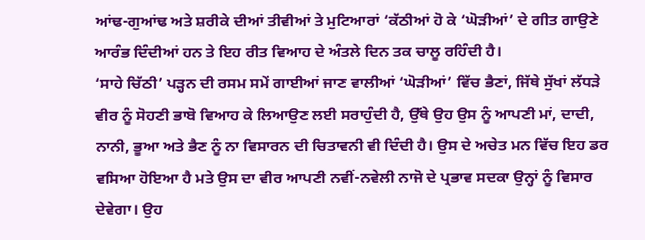ਆਂਢ-ਗੁਆਂਢ ਅਤੇ ਸ਼ਰੀਕੇ ਦੀਆਂ ਤੀਵੀਆਂ ਤੇ ਮੁਟਿਆਰਾਂ ‘ਕੱਠੀਆਂ ਹੋ ਕੇ ‘ਘੋੜੀਆਂ’ ਦੇ ਗੀਤ ਗਾਉਣੇ ਆਰੰਭ ਦਿੰਦੀਆਂ ਹਨ ਤੇ ਇਹ ਰੀਤ ਵਿਆਹ ਦੇ ਅੰਤਲੇ ਦਿਨ ਤਕ ਚਾਲੂ ਰਹਿੰਦੀ ਹੈ।
‘ਸਾਹੇ ਚਿੱਠੀ’ ਪੜ੍ਹਨ ਦੀ ਰਸਮ ਸਮੇਂ ਗਾਈਆਂ ਜਾਣ ਵਾਲੀਆਂ ‘ਘੋੜੀਆਂ’ ਵਿੱਚ ਭੈਣਾਂ, ਜਿੱਥੇ ਸੁੱਖਾਂ ਲੱਧੜੇ ਵੀਰ ਨੂੰ ਸੋਹਣੀ ਭਾਬੋ ਵਿਆਹ ਕੇ ਲਿਆਉਣ ਲਈ ਸਰਾਹੁੰਦੀ ਹੈ, ਉੱਥੇ ਉਹ ਉਸ ਨੂੰ ਆਪਣੀ ਮਾਂ, ਦਾਦੀ, ਨਾਨੀ, ਭੂਆ ਅਤੇ ਭੈਣ ਨੂੰ ਨਾ ਵਿਸਾਰਨ ਦੀ ਚਿਤਾਵਨੀ ਵੀ ਦਿੰਦੀ ਹੈ। ਉਸ ਦੇ ਅਚੇਤ ਮਨ ਵਿੱਚ ਇਹ ਡਰ ਵਸਿਆ ਹੋਇਆ ਹੈ ਮਤੇ ਉਸ ਦਾ ਵੀਰ ਆਪਣੀ ਨਵੀਂ-ਨਵੇਲੀ ਨਾਜੋ ਦੇ ਪ੍ਰਭਾਵ ਸਦਕਾ ਉਨ੍ਹਾਂ ਨੂੰ ਵਿਸਾਰ ਦੇਵੇਗਾ। ਉਹ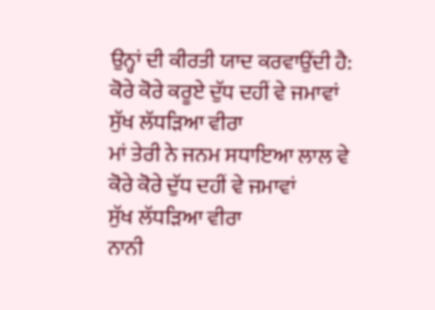ਉਨ੍ਹਾਂ ਦੀ ਕੀਰਤੀ ਯਾਦ ਕਰਵਾਉਂਦੀ ਹੈ:
ਕੋਰੇ ਕੋਰੇ ਕਰੂਏ ਦੁੱਧ ਦਹੀਂ ਵੇ ਜਮਾਵਾਂ
ਸੁੱਖ ਲੱਧੜਿਆ ਵੀਰਾ
ਮਾਂ ਤੇਰੀ ਨੇ ਜਨਮ ਸਧਾਇਆ ਲਾਲ ਵੇ
ਕੋਰੇ ਕੋਰੇ ਦੁੱਧ ਦਹੀਂ ਵੇ ਜਮਾਵਾਂ
ਸੁੱਖ ਲੱਧੜਿਆ ਵੀਰਾ
ਨਾਨੀ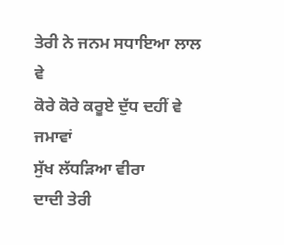ਤੇਰੀ ਨੇ ਜਨਮ ਸਧਾਇਆ ਲਾਲ ਵੇ
ਕੋਰੇ ਕੋਰੇ ਕਰੂਏ ਦੁੱਧ ਦਹੀਂ ਵੇ ਜਮਾਵਾਂ
ਸੁੱਖ ਲੱਧੜਿਆ ਵੀਰਾ
ਦਾਦੀ ਤੇਰੀ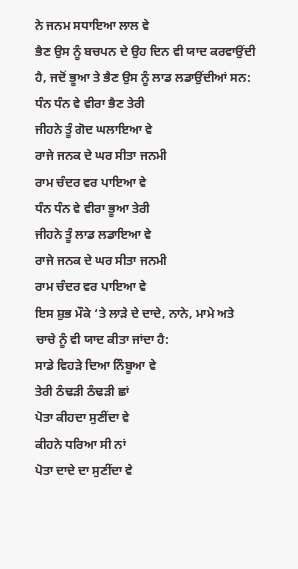ਨੇ ਜਨਮ ਸਧਾਇਆ ਲਾਲ ਵੇ
ਭੈਣ ਉਸ ਨੂੰ ਬਚਪਨ ਦੇ ਉਹ ਦਿਨ ਵੀ ਯਾਦ ਕਰਵਾਉਂਦੀ ਹੈ, ਜਦੋਂ ਭੂਆ ਤੇ ਭੈਣ ਉਸ ਨੂੰ ਲਾਡ ਲਡਾਉਂਦੀਆਂ ਸਨ:
ਧੰਨ ਧੰਨ ਵੇ ਵੀਰਾ ਭੈਣ ਤੇਰੀ
ਜੀਹਨੇ ਤੂੰ ਗੋਦ ਘਲਾਇਆ ਵੇ
ਰਾਜੇ ਜਨਕ ਦੇ ਘਰ ਸੀਤਾ ਜਨਮੀ
ਰਾਮ ਚੰਦਰ ਵਰ ਪਾਇਆ ਵੇ
ਧੰਨ ਧੰਨ ਵੇ ਵੀਰਾ ਭੂਆ ਤੇਰੀ
ਜੀਹਨੇ ਤੂੰ ਲਾਡ ਲਡਾਇਆ ਵੇ
ਰਾਜੇ ਜਨਕ ਦੇ ਘਰ ਸੀਤਾ ਜਨਮੀ
ਰਾਮ ਚੰਦਰ ਵਰ ਪਾਇਆ ਵੇ
ਇਸ ਸ਼ੁਭ ਮੌਕੇ ‘ਤੇ ਲਾੜੇ ਦੇ ਦਾਦੇ, ਨਾਨੇ, ਮਾਮੇ ਅਤੇ ਚਾਚੇ ਨੂੰ ਵੀ ਯਾਦ ਕੀਤਾ ਜਾਂਦਾ ਹੈ:
ਸਾਡੇ ਵਿਹੜੇ ਦਿਆ ਨਿੰਬੂਆ ਵੇ
ਤੇਰੀ ਠੰਢੜੀ ਠੰਢੜੀ ਛਾਂ
ਪੋਤਾ ਕੀਹਦਾ ਸੁਣੀਂਦਾ ਵੇ
ਕੀਹਨੇ ਧਰਿਆ ਸੀ ਨਾਂ
ਪੋਤਾ ਦਾਦੇ ਦਾ ਸੁਣੀਂਦਾ ਵੇ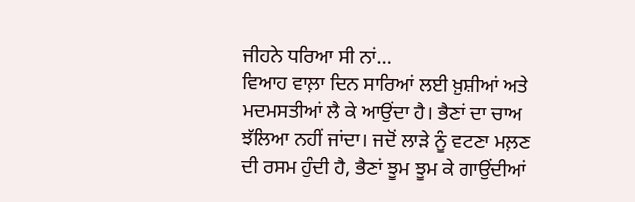ਜੀਹਨੇ ਧਰਿਆ ਸੀ ਨਾਂ…
ਵਿਆਹ ਵਾਲ਼ਾ ਦਿਨ ਸਾਰਿਆਂ ਲਈ ਖ਼ੁਸ਼ੀਆਂ ਅਤੇ ਮਦਮਸਤੀਆਂ ਲੈ ਕੇ ਆਉਂਦਾ ਹੈ। ਭੈਣਾਂ ਦਾ ਚਾਅ ਝੱਲਿਆ ਨਹੀਂ ਜਾਂਦਾ। ਜਦੋਂ ਲਾੜੇ ਨੂੰ ਵਟਣਾ ਮਲ਼ਣ ਦੀ ਰਸਮ ਹੁੰਦੀ ਹੈ, ਭੈਣਾਂ ਝੂਮ ਝੂਮ ਕੇ ਗਾਉਂਦੀਆਂ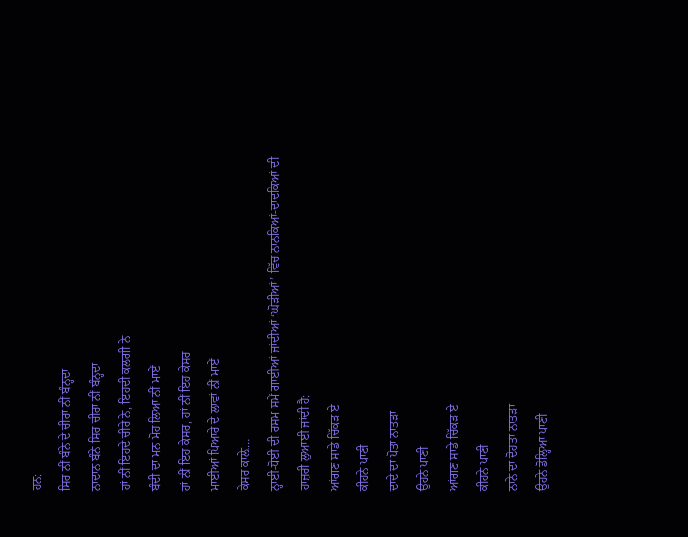ਹਨ:
ਸਿਰ ਨੀਂ ਬੰਨੇ ਦੇ ਚੀਰਾ ਨੀਂ ਬੰਨ੍ਹਦਾ
ਨਾਦਾਨ ਬੰਨੇ ਸਿਰ ਚੀਰਾ ਨੀਂ ਬੰਨ੍ਹਦਾ
ਹਾਂ ਨੀਂ ਇਹਦੇ ਚੀਰੇ ਨੇ, ਇਹਦੀ ਕਲਗੀ ਨੇ
ਬੰਦੀ ਦਾ ਮਨ ਮੋਹ ਲਿਆ ਨੀਂ ਮਾਏਂ
ਹਾਂ ਨੀਂ ਇਹ ਕੇਸਰ, ਹਾਂ ਨੀਂ ਇਹ ਕੇਸਰ
ਮਾਈਆਂ ਪਿਆਰੇ ਦੇ ਲਾਵਾਂ ਨੀਂ ਮਾਏਂ
ਕੇਸਰ ਕਾਲ਼ੇ…
ਨ੍ਹਾਈ-ਧੋਈ ਦੀ ਰਸਮ ਸਮੇਂ ਗਾਈਆਂ ਜਾਂਦੀਆਂ ‘ਘੋੜੀਆਂ’ ਵਿੱਚ ਨਾਨਕਿਆਂ-ਦਾਦਕਿਆਂ ਦੀ ਹਾਜ਼ਰੀ ਲੁਆਈ ਜਾਂਦੀ ਹੈ:
ਆਂਗਣ ਸਾਡੇ ਚਿੱਕੜ ਏ
ਕੀਹਨੇ ਪਾਣੀ
ਦਾਦੇ ਦਾ ਪੋਤਾ ਨਾਤੜਾ
ਉਹਨੇ ਪਾਣੀ
ਆਂਗਣ ਸਾਡੇ ਚਿੱਕੜ ਏ
ਕੀਹਨੇ ਪਾਣੀ
ਨਾਨੇ ਦਾ ਦੋਹਤਾ ਨਾਤੜਾ
ਉਹਨੇ ਡੋਲ੍ਹਿਆ ਪਾਣੀ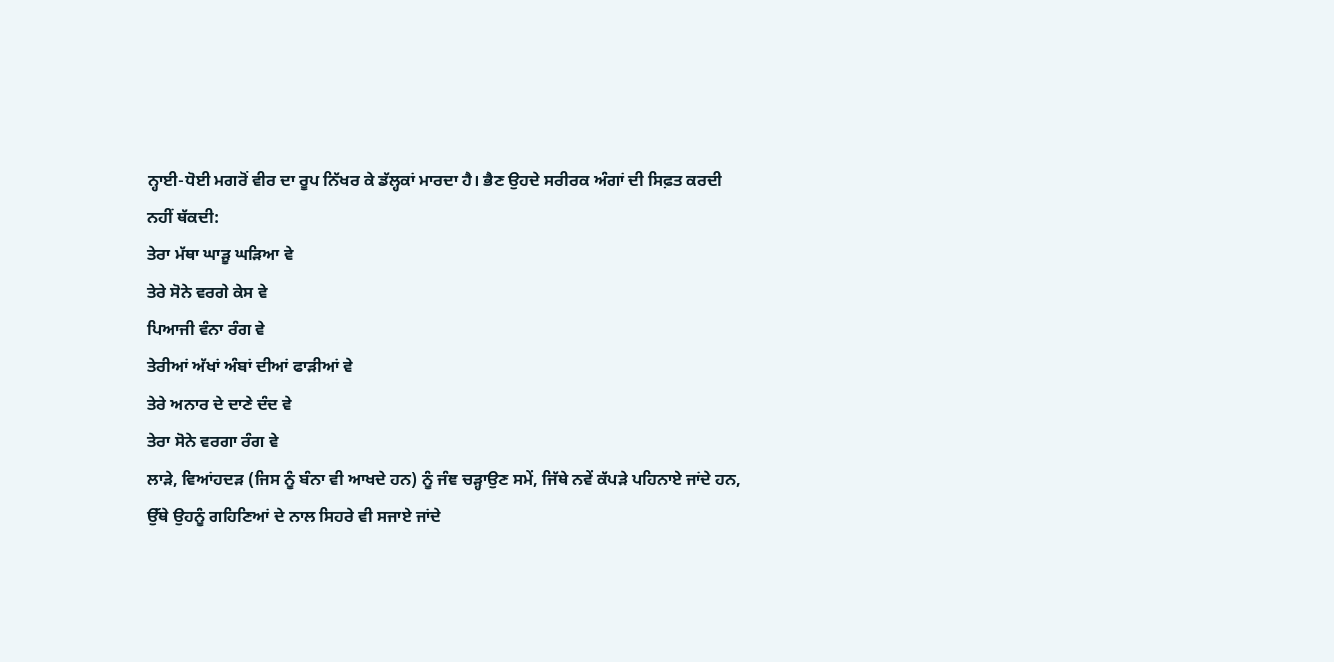ਨ੍ਹਾਈ-ਧੋਈ ਮਗਰੋਂ ਵੀਰ ਦਾ ਰੂਪ ਨਿੱਖਰ ਕੇ ਡੱਲ੍ਹਕਾਂ ਮਾਰਦਾ ਹੈ। ਭੈਣ ਉਹਦੇ ਸਰੀਰਕ ਅੰਗਾਂ ਦੀ ਸਿਫ਼ਤ ਕਰਦੀ ਨਹੀਂ ਥੱਕਦੀ:
ਤੇਰਾ ਮੱਥਾ ਘਾੜੂ ਘੜਿਆ ਵੇ
ਤੇਰੇ ਸੋਨੇ ਵਰਗੇ ਕੇਸ ਵੇ
ਪਿਆਜੀ ਵੰਨਾ ਰੰਗ ਵੇ
ਤੇਰੀਆਂ ਅੱਖਾਂ ਅੰਬਾਂ ਦੀਆਂ ਫਾੜੀਆਂ ਵੇ
ਤੇਰੇ ਅਨਾਰ ਦੇ ਦਾਣੇ ਦੰਦ ਵੇ
ਤੇਰਾ ਸੋਨੇ ਵਰਗਾ ਰੰਗ ਵੇ
ਲਾੜੇ, ਵਿਆਂਹਦੜ (ਜਿਸ ਨੂੰ ਬੰਨਾ ਵੀ ਆਖਦੇ ਹਨ) ਨੂੰ ਜੰਞ ਚੜ੍ਹਾਉਣ ਸਮੇਂ, ਜਿੱਥੇ ਨਵੇਂ ਕੱਪੜੇ ਪਹਿਨਾਏ ਜਾਂਦੇ ਹਨ, ਉੱਥੇ ਉਹਨੂੰ ਗਹਿਣਿਆਂ ਦੇ ਨਾਲ ਸਿਹਰੇ ਵੀ ਸਜਾਏ ਜਾਂਦੇ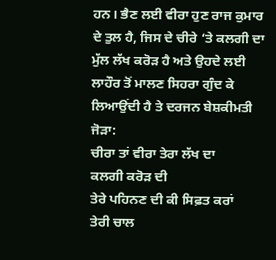ਹਨ। ਭੈਣ ਲਈ ਵੀਰਾ ਹੁਣ ਰਾਜ ਕੁਮਾਰ ਦੇ ਤੁਲ ਹੈ, ਜਿਸ ਦੇ ਚੀਰੇ ‘ਤੇ ਕਲਗੀ ਦਾ ਮੁੱਲ ਲੱਖ ਕਰੋੜ ਹੈ ਅਤੇ ਉਹਦੇ ਲਈ ਲਾਹੌਰ ਤੋਂ ਮਾਲਣ ਸਿਹਰਾ ਗੁੰਦ ਕੇ ਲਿਆਉਂਦੀ ਹੈ ਤੇ ਦਰਜਨ ਬੇਸ਼ਕੀਮਤੀ ਜੋੜਾ:
ਚੀਰਾ ਤਾਂ ਵੀਰਾ ਤੇਰਾ ਲੱਖ ਦਾ
ਕਲਗੀ ਕਰੋੜ ਦੀ
ਤੇਰੇ ਪਹਿਨਣ ਦੀ ਕੀ ਸਿਫ਼ਤ ਕਰਾਂ
ਤੇਰੀ ਚਾਲ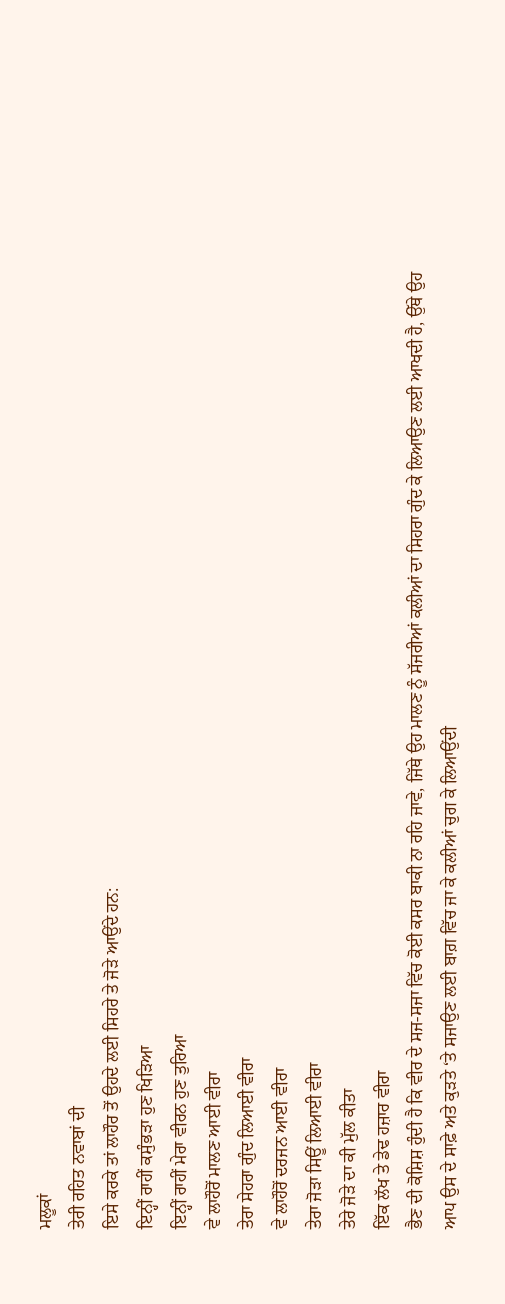ਮਲੂਕਾਂ
ਤੇਰੀ ਰਹਿਤ ਨਵਾਬਾਂ ਦੀ
ਇਸੇ ਕਰਕੇ ਤਾਂ ਲਾਹੌਰ ਤੋਂ ਉਹਦੇ ਲਈ ਸਿਹਰੇ ਤੇ ਜੋੜੇ ਆਉਂਦੇ ਹਨ:
ਇਨ੍ਹੀਂ ਰਾਹੀਂ ਕਸੁੰਭੜਾ ਹੁਣ ਖਿੜਿਆ
ਇਨ੍ਹੀਂ ਰਾਹੀਂ ਮੇਰਾ ਵੀਰਨ ਹੁਣ ਤੁਰਿਆ
ਵੇ ਲਾਹੌਰੋਂ ਮਾਲਣ ਆਈ ਵੀਰਾ
ਤੇਰਾ ਸੇਹਰਾ ਗੁੰਦ ਲਿਆਈ ਵੀਰਾ
ਵੇ ਲਾਹੌਰੋਂ ਦਰਜਨ ਆਈ ਵੀਰਾ
ਤੇਰਾ ਜੋੜਾ ਸਿਊਂ ਲਿਆਈ ਵੀਰਾ
ਤੇਰੇ ਜੋੜੇ ਦਾ ਕੀ ਮੁੱਲ ਕੀਤਾ
ਇੱਕ ਲੱਖ ਤੇ ਡੇਢ ਹਜ਼ਾਰ ਵੀਰਾ
ਭੈਣ ਦੀ ਕੋਸ਼ਿਸ਼ ਹੁੰਦੀ ਹੈ ਕਿ ਵੀਰ ਦੇ ਸਜ-ਸਜਾ ਵਿੱਚ ਕੋਈ ਕਸਰ ਬਾਕੀ ਨਾ ਰਹਿ ਜਾਵੇ, ਜਿੱਥੇ ਉਹ ਮਾਲਣ ਨੂੰ ਸੱਜਰੀਆਂ ਕਲੀਆਂ ਦਾ ਸਿਹਰਾ ਗੁੰਦ ਕੇ ਲਿਆਉਣ ਲਈ ਆਖਦੀ ਹੈ, ਉੱਥੇ ਉਹ ਆਪ ਉਸ ਦੇ ਸਾਫ਼ੇ ਅਤੇ ਕੁੜਤੇ ‘ਤੇ ਸਜਾਉਣ ਲਈ ਬਾਗ਼ ਵਿੱਚ ਜਾ ਕੇ ਕਲੀਆਂ ਚੁਗ ਕੇ ਲਿਆਉਂਦੀ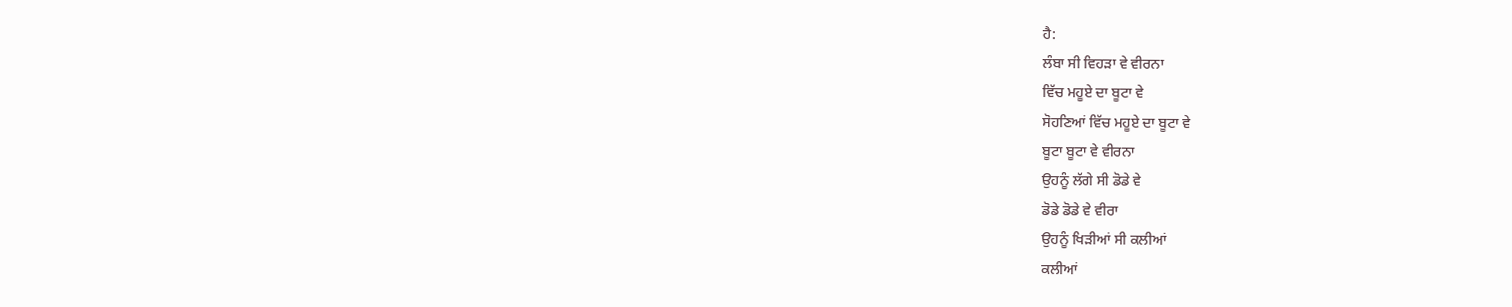ਹੈ:
ਲੰਬਾ ਸੀ ਵਿਹੜਾ ਵੇ ਵੀਰਨਾ
ਵਿੱਚ ਮਹੂਏ ਦਾ ਬੂਟਾ ਵੇ
ਸੋਹਣਿਆਂ ਵਿੱਚ ਮਹੂਏ ਦਾ ਬੂਟਾ ਵੇ
ਬੂਟਾ ਬੂਟਾ ਵੇ ਵੀਰਨਾ
ਉਹਨੂੰ ਲੱਗੇ ਸੀ ਡੋਡੇ ਵੇ
ਡੋਡੇ ਡੋਡੇ ਵੇ ਵੀਰਾ
ਉਹਨੂੰ ਖਿੜੀਆਂ ਸੀ ਕਲੀਆਂ
ਕਲੀਆਂ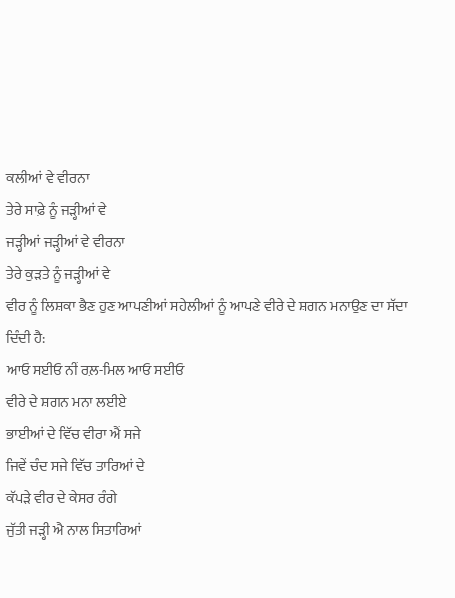ਕਲੀਆਂ ਵੇ ਵੀਰਨਾ
ਤੇਰੇ ਸਾਫ਼ੇ ਨੂੰ ਜੜ੍ਹੀਆਂ ਵੇ
ਜੜ੍ਹੀਆਂ ਜੜ੍ਹੀਆਂ ਵੇ ਵੀਰਨਾ
ਤੇਰੇ ਕੁੜਤੇ ਨੂੰ ਜੜ੍ਹੀਆਂ ਵੇ
ਵੀਰ ਨੂੰ ਲਿਸ਼ਕਾ ਭੈਣ ਹੁਣ ਆਪਣੀਆਂ ਸਹੇਲੀਆਂ ਨੂੰ ਆਪਣੇ ਵੀਰੇ ਦੇ ਸ਼ਗਨ ਮਨਾਉਣ ਦਾ ਸੱਦਾ ਦਿੰਦੀ ਹੈ:
ਆਓ ਸਈਓ ਨੀਂ ਰਲ਼-ਮਿਲ ਆਓ ਸਈਓ
ਵੀਰੇ ਦੇ ਸ਼ਗਨ ਮਨਾ ਲਈਏ
ਭਾਈਆਂ ਦੇ ਵਿੱਚ ਵੀਰਾ ਐਂ ਸਜੇ
ਜਿਵੇਂ ਚੰਦ ਸਜੇ ਵਿੱਚ ਤਾਰਿਆਂ ਦੇ
ਕੱਪੜੇ ਵੀਰ ਦੇ ਕੇਸਰ ਰੰਗੇ
ਜੁੱਤੀ ਜੜ੍ਹੀ ਐ ਨਾਲ ਸਿਤਾਰਿਆਂ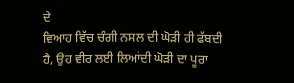ਦੇ
ਵਿਆਹ ਵਿੱਚ ਚੰਗੀ ਨਸਲ ਦੀ ਘੋੜੀ ਹੀ ਫੱਬਦੀ ਹੈ, ਉਹ ਵੀਰ ਲਈ ਲਿਆਂਦੀ ਘੋੜੀ ਦਾ ਪੂਰਾ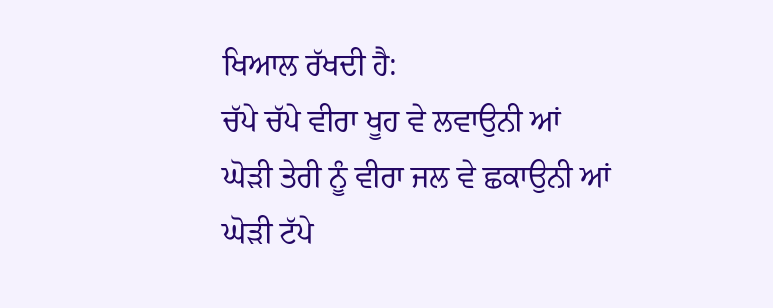ਖਿਆਲ ਰੱਖਦੀ ਹੈ:
ਚੱਪੇ ਚੱਪੇ ਵੀਰਾ ਖੂਹ ਵੇ ਲਵਾਉਨੀ ਆਂ
ਘੋੜੀ ਤੇਰੀ ਨੂੰ ਵੀਰਾ ਜਲ ਵੇ ਛਕਾਉਨੀ ਆਂ
ਘੋੜੀ ਟੱਪੇ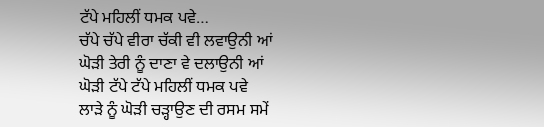ਟੱਪੇ ਮਹਿਲੀਂ ਧਮਕ ਪਵੇ…
ਚੱਪੇ ਚੱਪੇ ਵੀਰਾ ਚੱਕੀ ਵੀ ਲਵਾਉਨੀ ਆਂ
ਘੋੜੀ ਤੇਰੀ ਨੂੰ ਦਾਣਾ ਵੇ ਦਲਾਉਨੀ ਆਂ
ਘੋੜੀ ਟੱਪੇ ਟੱਪੇ ਮਹਿਲੀਂ ਧਮਕ ਪਵੇ
ਲਾੜੇ ਨੂੰ ਘੋੜੀ ਚੜ੍ਹਾਉਣ ਦੀ ਰਸਮ ਸਮੇਂ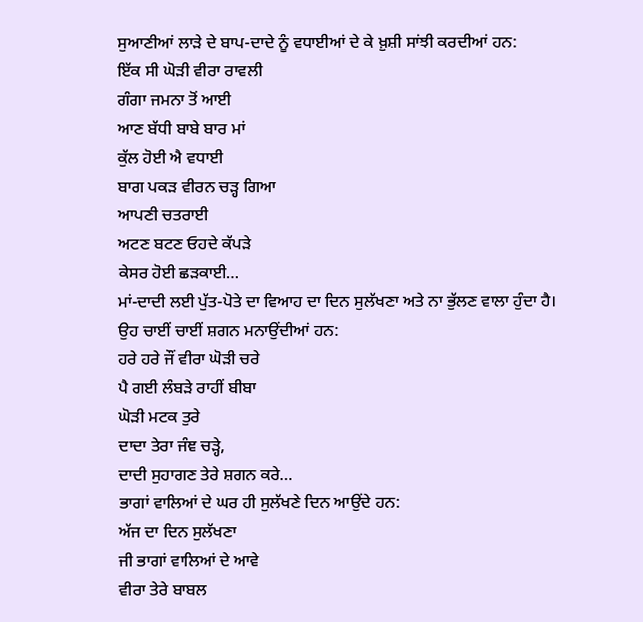ਸੁਆਣੀਆਂ ਲਾੜੇ ਦੇ ਬਾਪ-ਦਾਦੇ ਨੂੰ ਵਧਾਈਆਂ ਦੇ ਕੇ ਖ਼ੁਸ਼ੀ ਸਾਂਝੀ ਕਰਦੀਆਂ ਹਨ:
ਇੱਕ ਸੀ ਘੋੜੀ ਵੀਰਾ ਰਾਵਲੀ
ਗੰਗਾ ਜਮਨਾ ਤੋਂ ਆਈ
ਆਣ ਬੱਧੀ ਬਾਬੇ ਬਾਰ ਮਾਂ
ਕੁੱਲ ਹੋਈ ਐ ਵਧਾਈ
ਬਾਗ ਪਕੜ ਵੀਰਨ ਚੜ੍ਹ ਗਿਆ
ਆਪਣੀ ਚਤਰਾਈ
ਅਟਣ ਬਟਣ ਓਹਦੇ ਕੱਪੜੇ
ਕੇਸਰ ਹੋਈ ਛੜਕਾਈ…
ਮਾਂ-ਦਾਦੀ ਲਈ ਪੁੱਤ-ਪੋਤੇ ਦਾ ਵਿਆਹ ਦਾ ਦਿਨ ਸੁਲੱਖਣਾ ਅਤੇ ਨਾ ਭੁੱਲਣ ਵਾਲਾ ਹੁੰਦਾ ਹੈ। ਉਹ ਚਾਈਂ ਚਾਈਂ ਸ਼ਗਨ ਮਨਾਉਂਦੀਆਂ ਹਨ:
ਹਰੇ ਹਰੇ ਜੌਂ ਵੀਰਾ ਘੋੜੀ ਚਰੇ
ਪੈ ਗਈ ਲੰਬੜੇ ਰਾਹੀਂ ਬੀਬਾ
ਘੋੜੀ ਮਟਕ ਤੁਰੇ
ਦਾਦਾ ਤੇਰਾ ਜੰਞ ਚੜ੍ਹੇ,
ਦਾਦੀ ਸੁਹਾਗਣ ਤੇਰੇ ਸ਼ਗਨ ਕਰੇ…
ਭਾਗਾਂ ਵਾਲਿਆਂ ਦੇ ਘਰ ਹੀ ਸੁਲੱਖਣੇ ਦਿਨ ਆਉਂਦੇ ਹਨ:
ਅੱਜ ਦਾ ਦਿਨ ਸੁਲੱਖਣਾ
ਜੀ ਭਾਗਾਂ ਵਾਲਿਆਂ ਦੇ ਆਵੇ
ਵੀਰਾ ਤੇਰੇ ਬਾਬਲ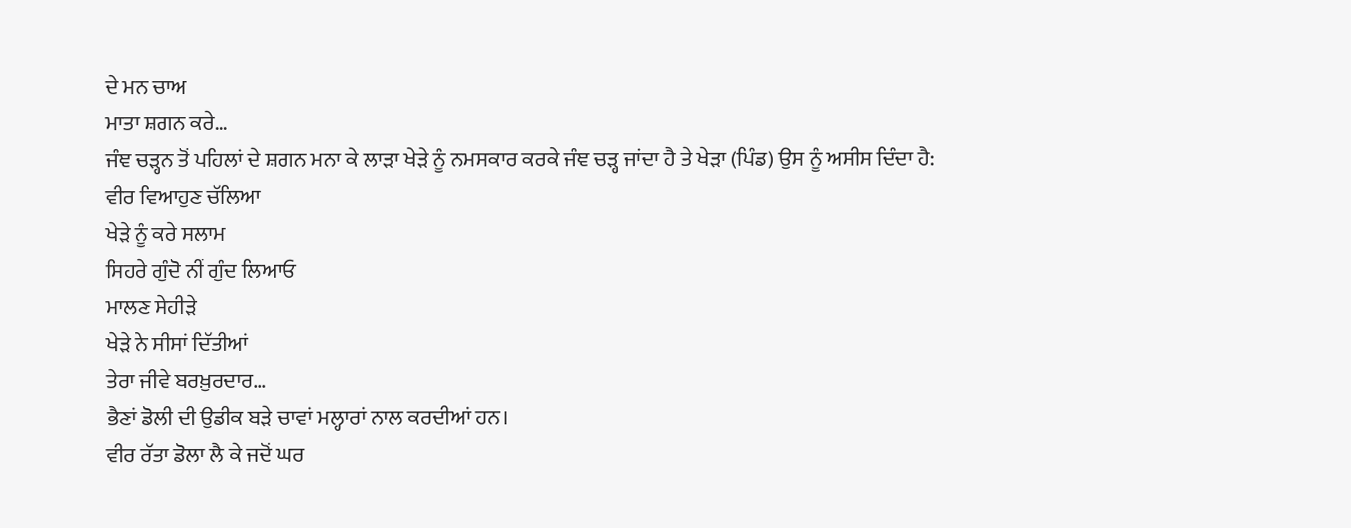ਦੇ ਮਨ ਚਾਅ
ਮਾਤਾ ਸ਼ਗਨ ਕਰੇ…
ਜੰਞ ਚੜ੍ਹਨ ਤੋਂ ਪਹਿਲਾਂ ਦੇ ਸ਼ਗਨ ਮਨਾ ਕੇ ਲਾੜਾ ਖੇੜੇ ਨੂੰ ਨਮਸਕਾਰ ਕਰਕੇ ਜੰਞ ਚੜ੍ਹ ਜਾਂਦਾ ਹੈ ਤੇ ਖੇੜਾ (ਪਿੰਡ) ਉਸ ਨੂੰ ਅਸੀਸ ਦਿੰਦਾ ਹੈ:
ਵੀਰ ਵਿਆਹੁਣ ਚੱਲਿਆ
ਖੇੜੇ ਨੂੰ ਕਰੇ ਸਲਾਮ
ਸਿਹਰੇ ਗੁੰਦੋ ਨੀਂ ਗੁੰਦ ਲਿਆਓ
ਮਾਲਣ ਸੇਹੀੜੇ
ਖੇੜੇ ਨੇ ਸੀਸਾਂ ਦਿੱਤੀਆਂ
ਤੇਰਾ ਜੀਵੇ ਬਰਖ਼ੁਰਦਾਰ…
ਭੈਣਾਂ ਡੋਲੀ ਦੀ ਉਡੀਕ ਬੜੇ ਚਾਵਾਂ ਮਲ੍ਹਾਰਾਂ ਨਾਲ ਕਰਦੀਆਂ ਹਨ।
ਵੀਰ ਰੱਤਾ ਡੋਲਾ ਲੈ ਕੇ ਜਦੋਂ ਘਰ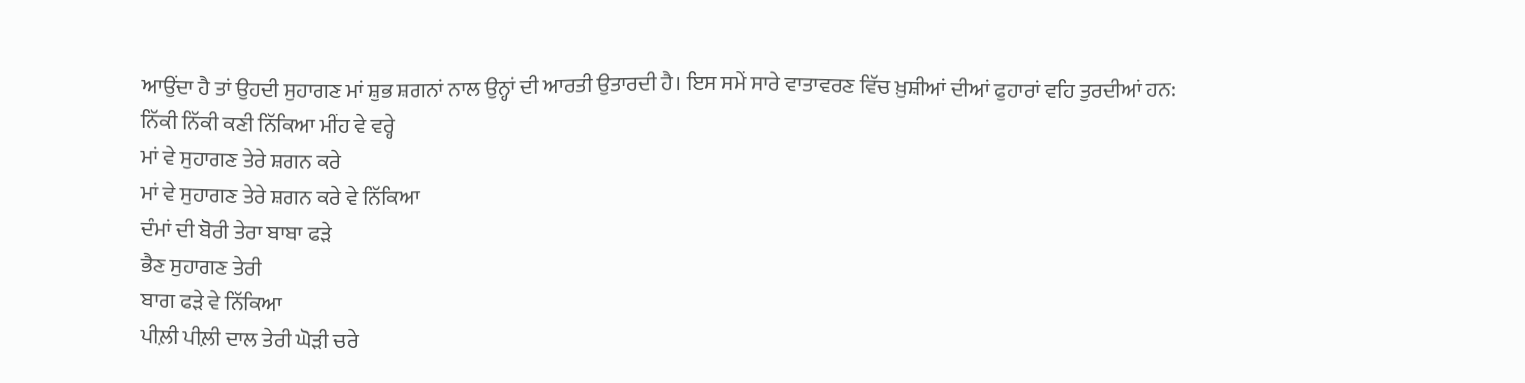ਆਉਂਦਾ ਹੈ ਤਾਂ ਉਹਦੀ ਸੁਹਾਗਣ ਮਾਂ ਸ਼ੁਭ ਸ਼ਗਨਾਂ ਨਾਲ ਉਨ੍ਹਾਂ ਦੀ ਆਰਤੀ ਉਤਾਰਦੀ ਹੈ। ਇਸ ਸਮੇਂ ਸਾਰੇ ਵਾਤਾਵਰਣ ਵਿੱਚ ਖ਼ੁਸ਼ੀਆਂ ਦੀਆਂ ਫੁਹਾਰਾਂ ਵਹਿ ਤੁਰਦੀਆਂ ਹਨ:
ਨਿੱਕੀ ਨਿੱਕੀ ਕਣੀ ਨਿੱਕਿਆ ਮੀਂਹ ਵੇ ਵਰ੍ਹੇ
ਮਾਂ ਵੇ ਸੁਹਾਗਣ ਤੇਰੇ ਸ਼ਗਨ ਕਰੇ
ਮਾਂ ਵੇ ਸੁਹਾਗਣ ਤੇਰੇ ਸ਼ਗਨ ਕਰੇ ਵੇ ਨਿੱਕਿਆ
ਦੰਮਾਂ ਦੀ ਬੋਰੀ ਤੇਰਾ ਬਾਬਾ ਫੜੇ
ਭੈਣ ਸੁਹਾਗਣ ਤੇਰੀ
ਬਾਗ ਫੜੇ ਵੇ ਨਿੱਕਿਆ
ਪੀਲ਼ੀ ਪੀਲ਼ੀ ਦਾਲ ਤੇਰੀ ਘੋੜੀ ਚਰੇ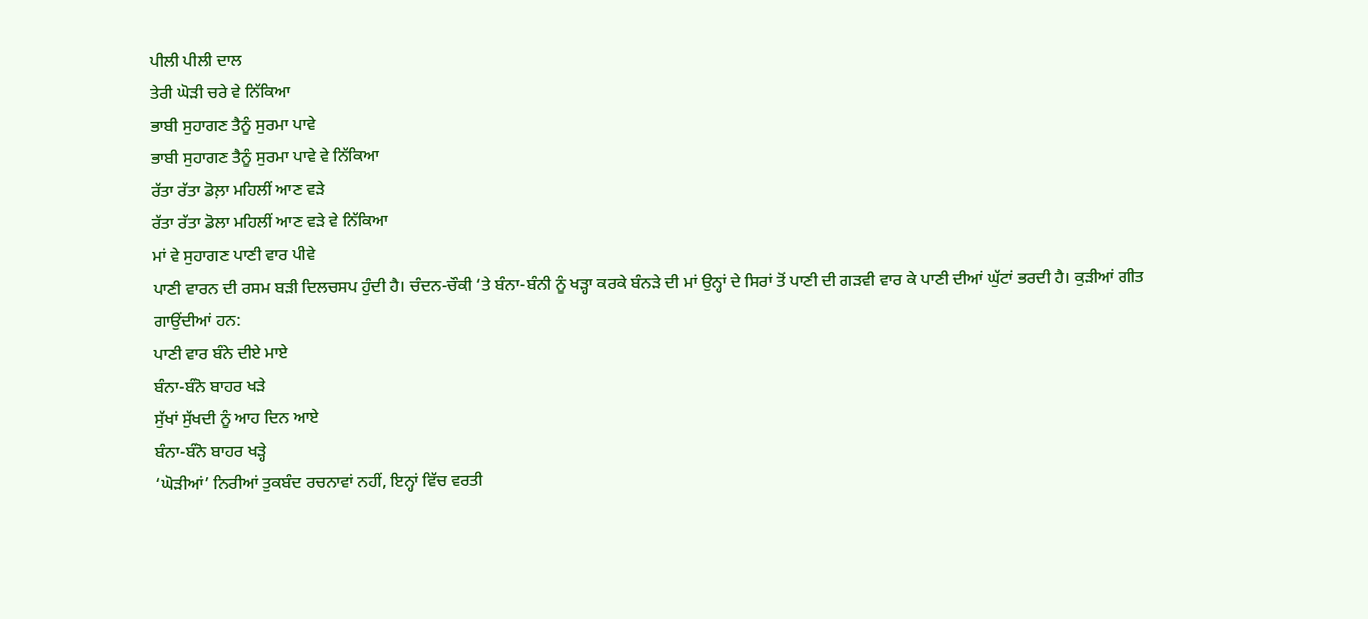ਪੀਲੀ ਪੀਲੀ ਦਾਲ
ਤੇਰੀ ਘੋੜੀ ਚਰੇ ਵੇ ਨਿੱਕਿਆ
ਭਾਬੀ ਸੁਹਾਗਣ ਤੈਨੂੰ ਸੁਰਮਾ ਪਾਵੇ
ਭਾਬੀ ਸੁਹਾਗਣ ਤੈਨੂੰ ਸੁਰਮਾ ਪਾਵੇ ਵੇ ਨਿੱਕਿਆ
ਰੱਤਾ ਰੱਤਾ ਡੋਲ਼ਾ ਮਹਿਲੀਂ ਆਣ ਵੜੇ
ਰੱਤਾ ਰੱਤਾ ਡੋਲਾ ਮਹਿਲੀਂ ਆਣ ਵੜੇ ਵੇ ਨਿੱਕਿਆ
ਮਾਂ ਵੇ ਸੁਹਾਗਣ ਪਾਣੀ ਵਾਰ ਪੀਵੇ
ਪਾਣੀ ਵਾਰਨ ਦੀ ਰਸਮ ਬੜੀ ਦਿਲਚਸਪ ਹੁੰਦੀ ਹੈ। ਚੰਦਨ-ਚੌਕੀ ‘ਤੇ ਬੰਨਾ-ਬੰਨੀ ਨੂੰ ਖੜ੍ਹਾ ਕਰਕੇ ਬੰਨੜੇ ਦੀ ਮਾਂ ਉਨ੍ਹਾਂ ਦੇ ਸਿਰਾਂ ਤੋਂ ਪਾਣੀ ਦੀ ਗੜਵੀ ਵਾਰ ਕੇ ਪਾਣੀ ਦੀਆਂ ਘੁੱਟਾਂ ਭਰਦੀ ਹੈ। ਕੁੜੀਆਂ ਗੀਤ ਗਾਉਂਦੀਆਂ ਹਨ:
ਪਾਣੀ ਵਾਰ ਬੰਨੇ ਦੀਏ ਮਾਏ
ਬੰਨਾ-ਬੰਨੋ ਬਾਹਰ ਖੜੇ
ਸੁੱਖਾਂ ਸੁੱਖਦੀ ਨੂੰ ਆਹ ਦਿਨ ਆਏ
ਬੰਨਾ-ਬੰਨੋ ਬਾਹਰ ਖੜ੍ਹੇ
‘ਘੋੜੀਆਂ’ ਨਿਰੀਆਂ ਤੁਕਬੰਦ ਰਚਨਾਵਾਂ ਨਹੀਂ, ਇਨ੍ਹਾਂ ਵਿੱਚ ਵਰਤੀ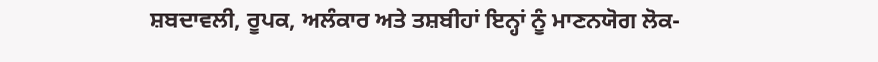ਸ਼ਬਦਾਵਲੀ, ਰੂਪਕ, ਅਲੰਕਾਰ ਅਤੇ ਤਸ਼ਬੀਹਾਂ ਇਨ੍ਹਾਂ ਨੂੰ ਮਾਣਨਯੋਗ ਲੋਕ-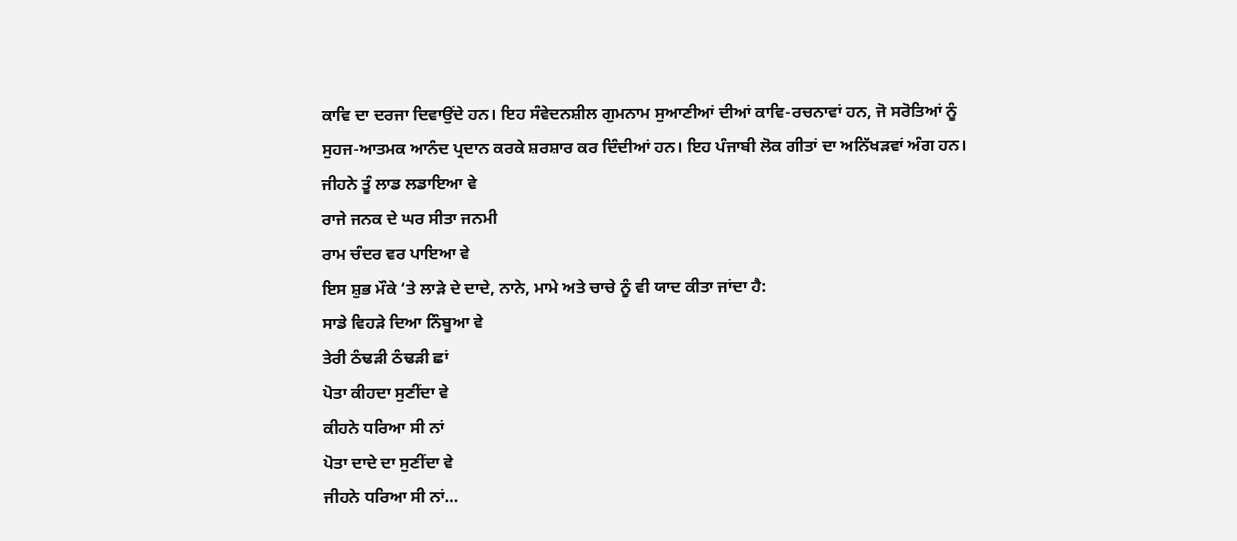ਕਾਵਿ ਦਾ ਦਰਜਾ ਦਿਵਾਉਂਦੇ ਹਨ। ਇਹ ਸੰਵੇਦਨਸ਼ੀਲ ਗੁਮਨਾਮ ਸੁਆਣੀਆਂ ਦੀਆਂ ਕਾਵਿ-ਰਚਨਾਵਾਂ ਹਨ, ਜੋ ਸਰੋਤਿਆਂ ਨੂੰ ਸੁਹਜ-ਆਤਮਕ ਆਨੰਦ ਪ੍ਰਦਾਨ ਕਰਕੇ ਸ਼ਰਸ਼ਾਰ ਕਰ ਦਿੰਦੀਆਂ ਹਨ। ਇਹ ਪੰਜਾਬੀ ਲੋਕ ਗੀਤਾਂ ਦਾ ਅਨਿੱਖੜਵਾਂ ਅੰਗ ਹਨ।
ਜੀਹਨੇ ਤੂੰ ਲਾਡ ਲਡਾਇਆ ਵੇ
ਰਾਜੇ ਜਨਕ ਦੇ ਘਰ ਸੀਤਾ ਜਨਮੀ
ਰਾਮ ਚੰਦਰ ਵਰ ਪਾਇਆ ਵੇ
ਇਸ ਸ਼ੁਭ ਮੌਕੇ ‘ਤੇ ਲਾੜੇ ਦੇ ਦਾਦੇ, ਨਾਨੇ, ਮਾਮੇ ਅਤੇ ਚਾਚੇ ਨੂੰ ਵੀ ਯਾਦ ਕੀਤਾ ਜਾਂਦਾ ਹੈ:
ਸਾਡੇ ਵਿਹੜੇ ਦਿਆ ਨਿੰਬੂਆ ਵੇ
ਤੇਰੀ ਠੰਢੜੀ ਠੰਢੜੀ ਛਾਂ
ਪੋਤਾ ਕੀਹਦਾ ਸੁਣੀਂਦਾ ਵੇ
ਕੀਹਨੇ ਧਰਿਆ ਸੀ ਨਾਂ
ਪੋਤਾ ਦਾਦੇ ਦਾ ਸੁਣੀਂਦਾ ਵੇ
ਜੀਹਨੇ ਧਰਿਆ ਸੀ ਨਾਂ…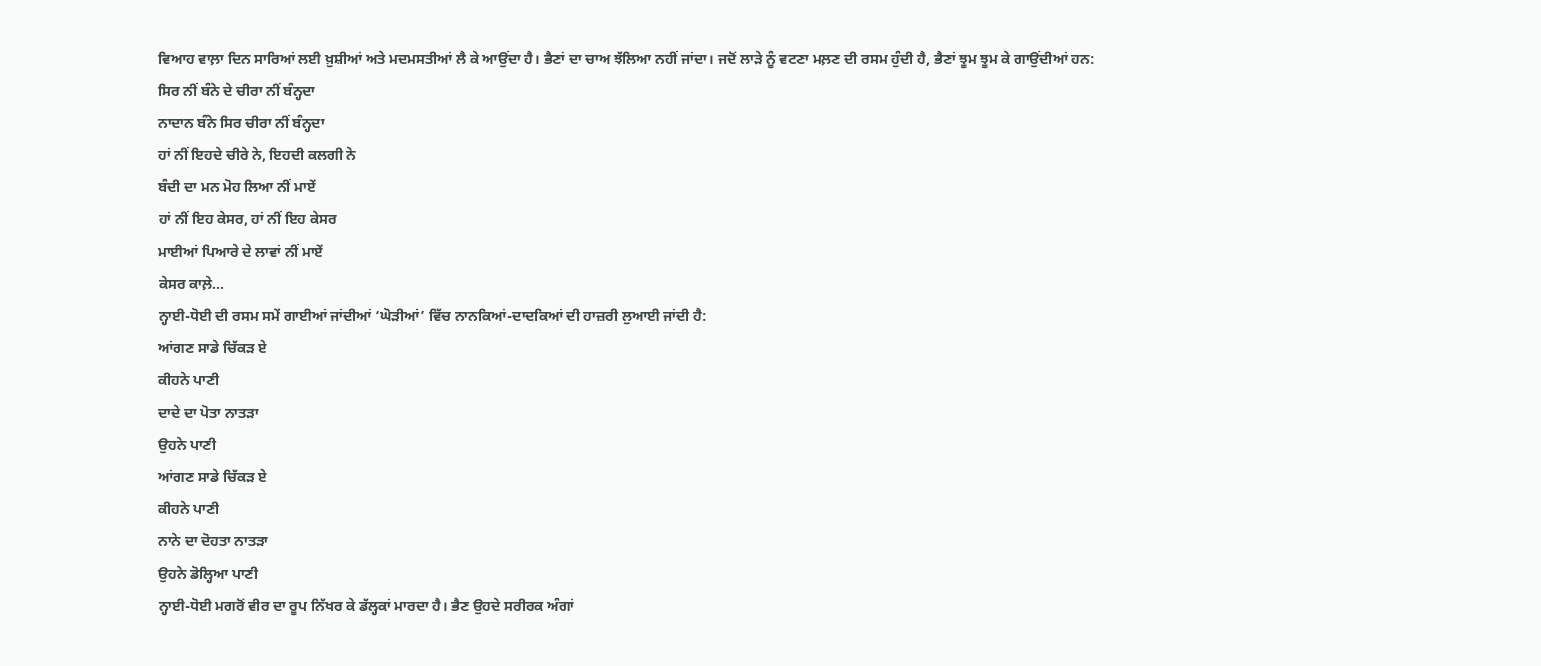ਵਿਆਹ ਵਾਲ਼ਾ ਦਿਨ ਸਾਰਿਆਂ ਲਈ ਖ਼ੁਸ਼ੀਆਂ ਅਤੇ ਮਦਮਸਤੀਆਂ ਲੈ ਕੇ ਆਉਂਦਾ ਹੈ। ਭੈਣਾਂ ਦਾ ਚਾਅ ਝੱਲਿਆ ਨਹੀਂ ਜਾਂਦਾ। ਜਦੋਂ ਲਾੜੇ ਨੂੰ ਵਟਣਾ ਮਲ਼ਣ ਦੀ ਰਸਮ ਹੁੰਦੀ ਹੈ, ਭੈਣਾਂ ਝੂਮ ਝੂਮ ਕੇ ਗਾਉਂਦੀਆਂ ਹਨ:
ਸਿਰ ਨੀਂ ਬੰਨੇ ਦੇ ਚੀਰਾ ਨੀਂ ਬੰਨ੍ਹਦਾ
ਨਾਦਾਨ ਬੰਨੇ ਸਿਰ ਚੀਰਾ ਨੀਂ ਬੰਨ੍ਹਦਾ
ਹਾਂ ਨੀਂ ਇਹਦੇ ਚੀਰੇ ਨੇ, ਇਹਦੀ ਕਲਗੀ ਨੇ
ਬੰਦੀ ਦਾ ਮਨ ਮੋਹ ਲਿਆ ਨੀਂ ਮਾਏਂ
ਹਾਂ ਨੀਂ ਇਹ ਕੇਸਰ, ਹਾਂ ਨੀਂ ਇਹ ਕੇਸਰ
ਮਾਈਆਂ ਪਿਆਰੇ ਦੇ ਲਾਵਾਂ ਨੀਂ ਮਾਏਂ
ਕੇਸਰ ਕਾਲ਼ੇ…
ਨ੍ਹਾਈ-ਧੋਈ ਦੀ ਰਸਮ ਸਮੇਂ ਗਾਈਆਂ ਜਾਂਦੀਆਂ ‘ਘੋੜੀਆਂ’ ਵਿੱਚ ਨਾਨਕਿਆਂ-ਦਾਦਕਿਆਂ ਦੀ ਹਾਜ਼ਰੀ ਲੁਆਈ ਜਾਂਦੀ ਹੈ:
ਆਂਗਣ ਸਾਡੇ ਚਿੱਕੜ ਏ
ਕੀਹਨੇ ਪਾਣੀ
ਦਾਦੇ ਦਾ ਪੋਤਾ ਨਾਤੜਾ
ਉਹਨੇ ਪਾਣੀ
ਆਂਗਣ ਸਾਡੇ ਚਿੱਕੜ ਏ
ਕੀਹਨੇ ਪਾਣੀ
ਨਾਨੇ ਦਾ ਦੋਹਤਾ ਨਾਤੜਾ
ਉਹਨੇ ਡੋਲ੍ਹਿਆ ਪਾਣੀ
ਨ੍ਹਾਈ-ਧੋਈ ਮਗਰੋਂ ਵੀਰ ਦਾ ਰੂਪ ਨਿੱਖਰ ਕੇ ਡੱਲ੍ਹਕਾਂ ਮਾਰਦਾ ਹੈ। ਭੈਣ ਉਹਦੇ ਸਰੀਰਕ ਅੰਗਾਂ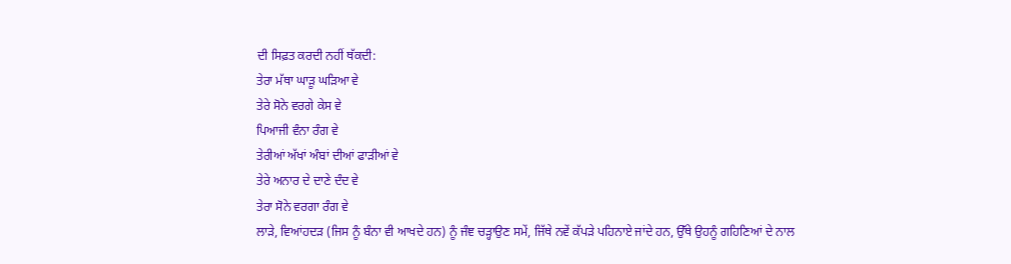ਦੀ ਸਿਫ਼ਤ ਕਰਦੀ ਨਹੀਂ ਥੱਕਦੀ:
ਤੇਰਾ ਮੱਥਾ ਘਾੜੂ ਘੜਿਆ ਵੇ
ਤੇਰੇ ਸੋਨੇ ਵਰਗੇ ਕੇਸ ਵੇ
ਪਿਆਜੀ ਵੰਨਾ ਰੰਗ ਵੇ
ਤੇਰੀਆਂ ਅੱਖਾਂ ਅੰਬਾਂ ਦੀਆਂ ਫਾੜੀਆਂ ਵੇ
ਤੇਰੇ ਅਨਾਰ ਦੇ ਦਾਣੇ ਦੰਦ ਵੇ
ਤੇਰਾ ਸੋਨੇ ਵਰਗਾ ਰੰਗ ਵੇ
ਲਾੜੇ, ਵਿਆਂਹਦੜ (ਜਿਸ ਨੂੰ ਬੰਨਾ ਵੀ ਆਖਦੇ ਹਨ) ਨੂੰ ਜੰਞ ਚੜ੍ਹਾਉਣ ਸਮੇਂ, ਜਿੱਥੇ ਨਵੇਂ ਕੱਪੜੇ ਪਹਿਨਾਏ ਜਾਂਦੇ ਹਨ, ਉੱਥੇ ਉਹਨੂੰ ਗਹਿਣਿਆਂ ਦੇ ਨਾਲ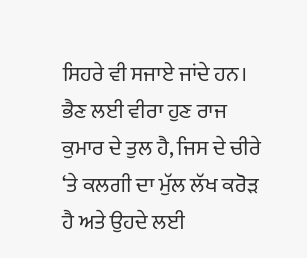ਸਿਹਰੇ ਵੀ ਸਜਾਏ ਜਾਂਦੇ ਹਨ। ਭੈਣ ਲਈ ਵੀਰਾ ਹੁਣ ਰਾਜ ਕੁਮਾਰ ਦੇ ਤੁਲ ਹੈ, ਜਿਸ ਦੇ ਚੀਰੇ ‘ਤੇ ਕਲਗੀ ਦਾ ਮੁੱਲ ਲੱਖ ਕਰੋੜ ਹੈ ਅਤੇ ਉਹਦੇ ਲਈ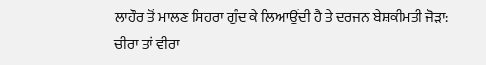ਲਾਹੌਰ ਤੋਂ ਮਾਲਣ ਸਿਹਰਾ ਗੁੰਦ ਕੇ ਲਿਆਉਂਦੀ ਹੈ ਤੇ ਦਰਜਨ ਬੇਸ਼ਕੀਮਤੀ ਜੋੜਾ:
ਚੀਰਾ ਤਾਂ ਵੀਰਾ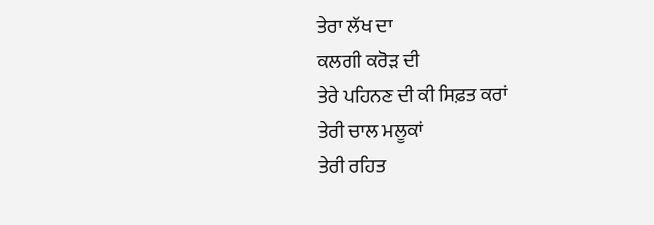ਤੇਰਾ ਲੱਖ ਦਾ
ਕਲਗੀ ਕਰੋੜ ਦੀ
ਤੇਰੇ ਪਹਿਨਣ ਦੀ ਕੀ ਸਿਫ਼ਤ ਕਰਾਂ
ਤੇਰੀ ਚਾਲ ਮਲੂਕਾਂ
ਤੇਰੀ ਰਹਿਤ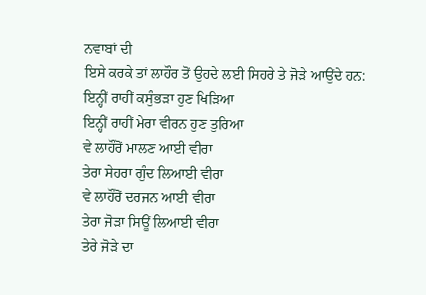ਨਵਾਬਾਂ ਦੀ
ਇਸੇ ਕਰਕੇ ਤਾਂ ਲਾਹੌਰ ਤੋਂ ਉਹਦੇ ਲਈ ਸਿਹਰੇ ਤੇ ਜੋੜੇ ਆਉਂਦੇ ਹਨ:
ਇਨ੍ਹੀਂ ਰਾਹੀਂ ਕਸੁੰਭੜਾ ਹੁਣ ਖਿੜਿਆ
ਇਨ੍ਹੀਂ ਰਾਹੀਂ ਮੇਰਾ ਵੀਰਨ ਹੁਣ ਤੁਰਿਆ
ਵੇ ਲਾਹੌਰੋਂ ਮਾਲਣ ਆਈ ਵੀਰਾ
ਤੇਰਾ ਸੇਹਰਾ ਗੁੰਦ ਲਿਆਈ ਵੀਰਾ
ਵੇ ਲਾਹੌਰੋਂ ਦਰਜਨ ਆਈ ਵੀਰਾ
ਤੇਰਾ ਜੋੜਾ ਸਿਊਂ ਲਿਆਈ ਵੀਰਾ
ਤੇਰੇ ਜੋੜੇ ਦਾ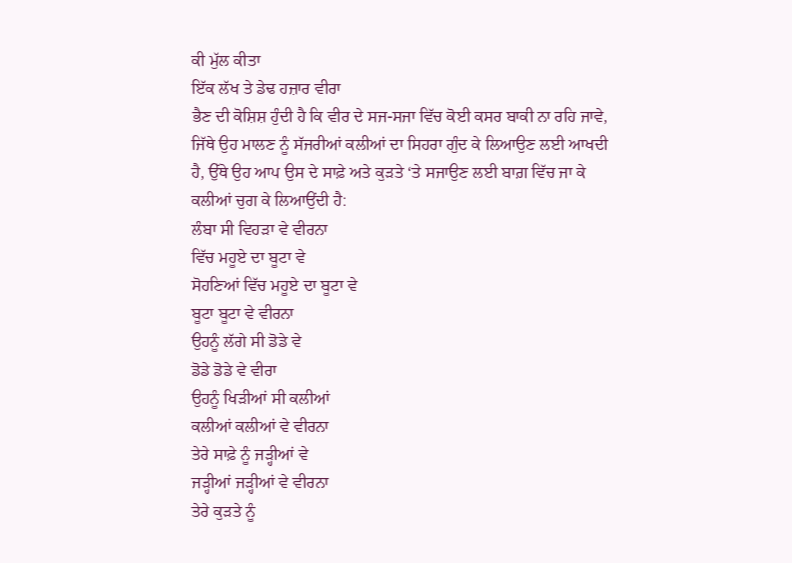ਕੀ ਮੁੱਲ ਕੀਤਾ
ਇੱਕ ਲੱਖ ਤੇ ਡੇਢ ਹਜ਼ਾਰ ਵੀਰਾ
ਭੈਣ ਦੀ ਕੋਸ਼ਿਸ਼ ਹੁੰਦੀ ਹੈ ਕਿ ਵੀਰ ਦੇ ਸਜ-ਸਜਾ ਵਿੱਚ ਕੋਈ ਕਸਰ ਬਾਕੀ ਨਾ ਰਹਿ ਜਾਵੇ, ਜਿੱਥੇ ਉਹ ਮਾਲਣ ਨੂੰ ਸੱਜਰੀਆਂ ਕਲੀਆਂ ਦਾ ਸਿਹਰਾ ਗੁੰਦ ਕੇ ਲਿਆਉਣ ਲਈ ਆਖਦੀ ਹੈ, ਉੱਥੇ ਉਹ ਆਪ ਉਸ ਦੇ ਸਾਫ਼ੇ ਅਤੇ ਕੁੜਤੇ ‘ਤੇ ਸਜਾਉਣ ਲਈ ਬਾਗ਼ ਵਿੱਚ ਜਾ ਕੇ ਕਲੀਆਂ ਚੁਗ ਕੇ ਲਿਆਉਂਦੀ ਹੈ:
ਲੰਬਾ ਸੀ ਵਿਹੜਾ ਵੇ ਵੀਰਨਾ
ਵਿੱਚ ਮਹੂਏ ਦਾ ਬੂਟਾ ਵੇ
ਸੋਹਣਿਆਂ ਵਿੱਚ ਮਹੂਏ ਦਾ ਬੂਟਾ ਵੇ
ਬੂਟਾ ਬੂਟਾ ਵੇ ਵੀਰਨਾ
ਉਹਨੂੰ ਲੱਗੇ ਸੀ ਡੋਡੇ ਵੇ
ਡੋਡੇ ਡੋਡੇ ਵੇ ਵੀਰਾ
ਉਹਨੂੰ ਖਿੜੀਆਂ ਸੀ ਕਲੀਆਂ
ਕਲੀਆਂ ਕਲੀਆਂ ਵੇ ਵੀਰਨਾ
ਤੇਰੇ ਸਾਫ਼ੇ ਨੂੰ ਜੜ੍ਹੀਆਂ ਵੇ
ਜੜ੍ਹੀਆਂ ਜੜ੍ਹੀਆਂ ਵੇ ਵੀਰਨਾ
ਤੇਰੇ ਕੁੜਤੇ ਨੂੰ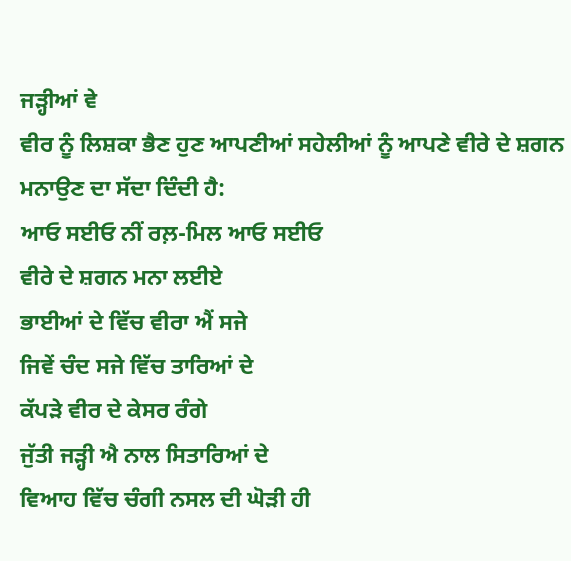ਜੜ੍ਹੀਆਂ ਵੇ
ਵੀਰ ਨੂੰ ਲਿਸ਼ਕਾ ਭੈਣ ਹੁਣ ਆਪਣੀਆਂ ਸਹੇਲੀਆਂ ਨੂੰ ਆਪਣੇ ਵੀਰੇ ਦੇ ਸ਼ਗਨ ਮਨਾਉਣ ਦਾ ਸੱਦਾ ਦਿੰਦੀ ਹੈ:
ਆਓ ਸਈਓ ਨੀਂ ਰਲ਼-ਮਿਲ ਆਓ ਸਈਓ
ਵੀਰੇ ਦੇ ਸ਼ਗਨ ਮਨਾ ਲਈਏ
ਭਾਈਆਂ ਦੇ ਵਿੱਚ ਵੀਰਾ ਐਂ ਸਜੇ
ਜਿਵੇਂ ਚੰਦ ਸਜੇ ਵਿੱਚ ਤਾਰਿਆਂ ਦੇ
ਕੱਪੜੇ ਵੀਰ ਦੇ ਕੇਸਰ ਰੰਗੇ
ਜੁੱਤੀ ਜੜ੍ਹੀ ਐ ਨਾਲ ਸਿਤਾਰਿਆਂ ਦੇ
ਵਿਆਹ ਵਿੱਚ ਚੰਗੀ ਨਸਲ ਦੀ ਘੋੜੀ ਹੀ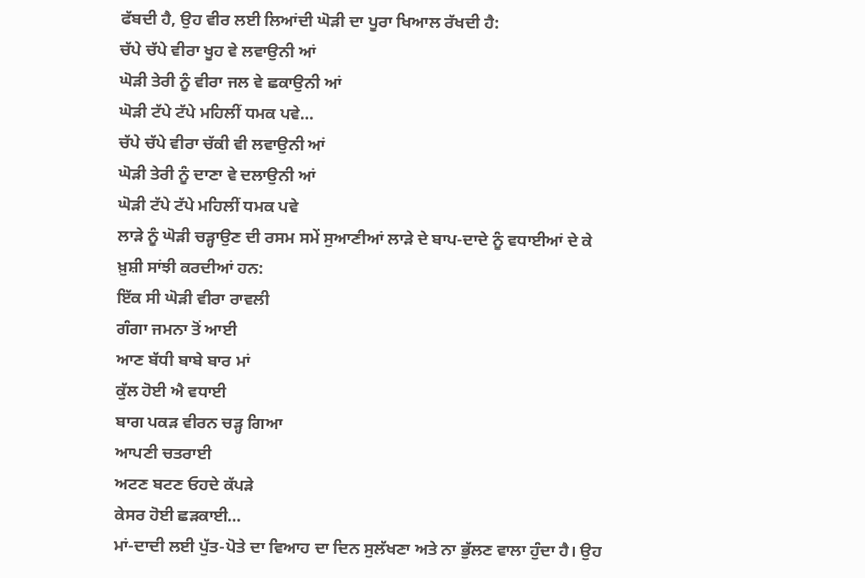ਫੱਬਦੀ ਹੈ, ਉਹ ਵੀਰ ਲਈ ਲਿਆਂਦੀ ਘੋੜੀ ਦਾ ਪੂਰਾ ਖਿਆਲ ਰੱਖਦੀ ਹੈ:
ਚੱਪੇ ਚੱਪੇ ਵੀਰਾ ਖੂਹ ਵੇ ਲਵਾਉਨੀ ਆਂ
ਘੋੜੀ ਤੇਰੀ ਨੂੰ ਵੀਰਾ ਜਲ ਵੇ ਛਕਾਉਨੀ ਆਂ
ਘੋੜੀ ਟੱਪੇ ਟੱਪੇ ਮਹਿਲੀਂ ਧਮਕ ਪਵੇ…
ਚੱਪੇ ਚੱਪੇ ਵੀਰਾ ਚੱਕੀ ਵੀ ਲਵਾਉਨੀ ਆਂ
ਘੋੜੀ ਤੇਰੀ ਨੂੰ ਦਾਣਾ ਵੇ ਦਲਾਉਨੀ ਆਂ
ਘੋੜੀ ਟੱਪੇ ਟੱਪੇ ਮਹਿਲੀਂ ਧਮਕ ਪਵੇ
ਲਾੜੇ ਨੂੰ ਘੋੜੀ ਚੜ੍ਹਾਉਣ ਦੀ ਰਸਮ ਸਮੇਂ ਸੁਆਣੀਆਂ ਲਾੜੇ ਦੇ ਬਾਪ-ਦਾਦੇ ਨੂੰ ਵਧਾਈਆਂ ਦੇ ਕੇ ਖ਼ੁਸ਼ੀ ਸਾਂਝੀ ਕਰਦੀਆਂ ਹਨ:
ਇੱਕ ਸੀ ਘੋੜੀ ਵੀਰਾ ਰਾਵਲੀ
ਗੰਗਾ ਜਮਨਾ ਤੋਂ ਆਈ
ਆਣ ਬੱਧੀ ਬਾਬੇ ਬਾਰ ਮਾਂ
ਕੁੱਲ ਹੋਈ ਐ ਵਧਾਈ
ਬਾਗ ਪਕੜ ਵੀਰਨ ਚੜ੍ਹ ਗਿਆ
ਆਪਣੀ ਚਤਰਾਈ
ਅਟਣ ਬਟਣ ਓਹਦੇ ਕੱਪੜੇ
ਕੇਸਰ ਹੋਈ ਛੜਕਾਈ…
ਮਾਂ-ਦਾਦੀ ਲਈ ਪੁੱਤ-ਪੋਤੇ ਦਾ ਵਿਆਹ ਦਾ ਦਿਨ ਸੁਲੱਖਣਾ ਅਤੇ ਨਾ ਭੁੱਲਣ ਵਾਲਾ ਹੁੰਦਾ ਹੈ। ਉਹ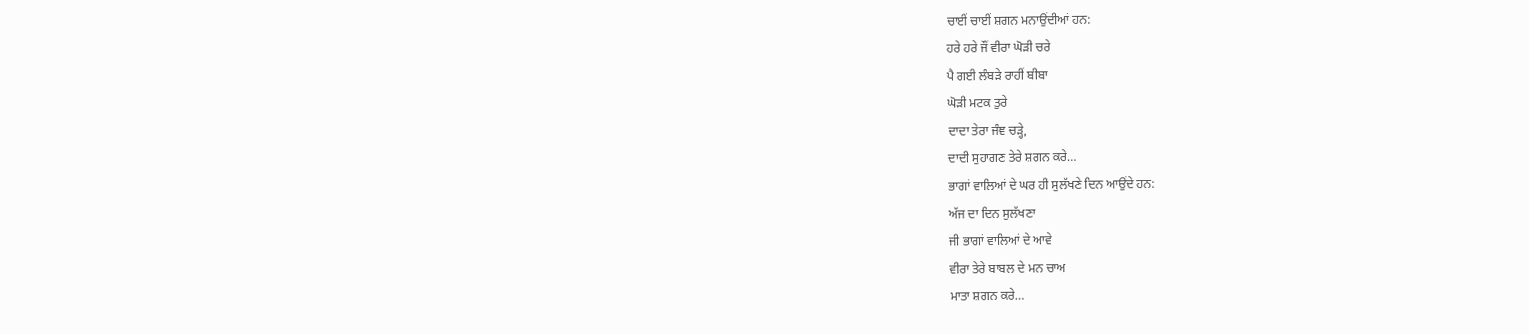ਚਾਈਂ ਚਾਈਂ ਸ਼ਗਨ ਮਨਾਉਂਦੀਆਂ ਹਨ:
ਹਰੇ ਹਰੇ ਜੌਂ ਵੀਰਾ ਘੋੜੀ ਚਰੇ
ਪੈ ਗਈ ਲੰਬੜੇ ਰਾਹੀਂ ਬੀਬਾ
ਘੋੜੀ ਮਟਕ ਤੁਰੇ
ਦਾਦਾ ਤੇਰਾ ਜੰਞ ਚੜ੍ਹੇ,
ਦਾਦੀ ਸੁਹਾਗਣ ਤੇਰੇ ਸ਼ਗਨ ਕਰੇ…
ਭਾਗਾਂ ਵਾਲਿਆਂ ਦੇ ਘਰ ਹੀ ਸੁਲੱਖਣੇ ਦਿਨ ਆਉਂਦੇ ਹਨ:
ਅੱਜ ਦਾ ਦਿਨ ਸੁਲੱਖਣਾ
ਜੀ ਭਾਗਾਂ ਵਾਲਿਆਂ ਦੇ ਆਵੇ
ਵੀਰਾ ਤੇਰੇ ਬਾਬਲ ਦੇ ਮਨ ਚਾਅ
ਮਾਤਾ ਸ਼ਗਨ ਕਰੇ…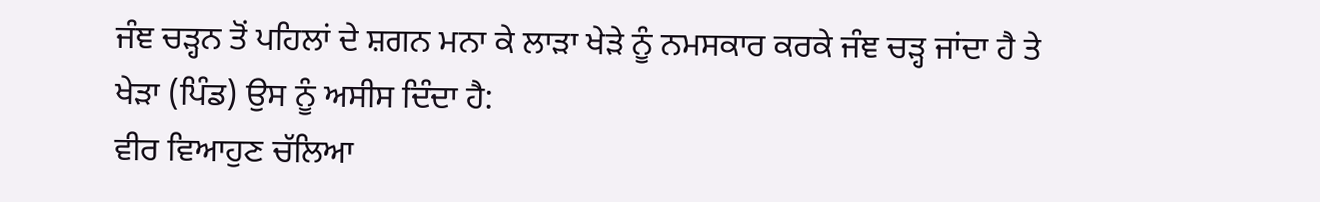ਜੰਞ ਚੜ੍ਹਨ ਤੋਂ ਪਹਿਲਾਂ ਦੇ ਸ਼ਗਨ ਮਨਾ ਕੇ ਲਾੜਾ ਖੇੜੇ ਨੂੰ ਨਮਸਕਾਰ ਕਰਕੇ ਜੰਞ ਚੜ੍ਹ ਜਾਂਦਾ ਹੈ ਤੇ ਖੇੜਾ (ਪਿੰਡ) ਉਸ ਨੂੰ ਅਸੀਸ ਦਿੰਦਾ ਹੈ:
ਵੀਰ ਵਿਆਹੁਣ ਚੱਲਿਆ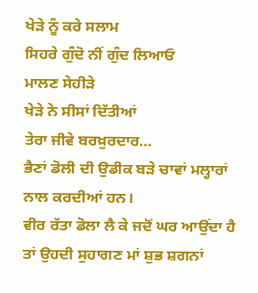ਖੇੜੇ ਨੂੰ ਕਰੇ ਸਲਾਮ
ਸਿਹਰੇ ਗੁੰਦੋ ਨੀਂ ਗੁੰਦ ਲਿਆਓ
ਮਾਲਣ ਸੇਹੀੜੇ
ਖੇੜੇ ਨੇ ਸੀਸਾਂ ਦਿੱਤੀਆਂ
ਤੇਰਾ ਜੀਵੇ ਬਰਖ਼ੁਰਦਾਰ…
ਭੈਣਾਂ ਡੋਲੀ ਦੀ ਉਡੀਕ ਬੜੇ ਚਾਵਾਂ ਮਲ੍ਹਾਰਾਂ ਨਾਲ ਕਰਦੀਆਂ ਹਨ।
ਵੀਰ ਰੱਤਾ ਡੋਲਾ ਲੈ ਕੇ ਜਦੋਂ ਘਰ ਆਉਂਦਾ ਹੈ ਤਾਂ ਉਹਦੀ ਸੁਹਾਗਣ ਮਾਂ ਸ਼ੁਭ ਸ਼ਗਨਾਂ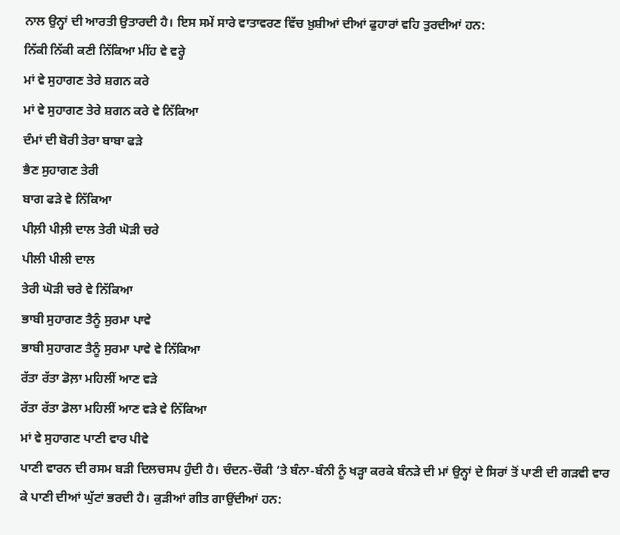ਨਾਲ ਉਨ੍ਹਾਂ ਦੀ ਆਰਤੀ ਉਤਾਰਦੀ ਹੈ। ਇਸ ਸਮੇਂ ਸਾਰੇ ਵਾਤਾਵਰਣ ਵਿੱਚ ਖ਼ੁਸ਼ੀਆਂ ਦੀਆਂ ਫੁਹਾਰਾਂ ਵਹਿ ਤੁਰਦੀਆਂ ਹਨ:
ਨਿੱਕੀ ਨਿੱਕੀ ਕਣੀ ਨਿੱਕਿਆ ਮੀਂਹ ਵੇ ਵਰ੍ਹੇ
ਮਾਂ ਵੇ ਸੁਹਾਗਣ ਤੇਰੇ ਸ਼ਗਨ ਕਰੇ
ਮਾਂ ਵੇ ਸੁਹਾਗਣ ਤੇਰੇ ਸ਼ਗਨ ਕਰੇ ਵੇ ਨਿੱਕਿਆ
ਦੰਮਾਂ ਦੀ ਬੋਰੀ ਤੇਰਾ ਬਾਬਾ ਫੜੇ
ਭੈਣ ਸੁਹਾਗਣ ਤੇਰੀ
ਬਾਗ ਫੜੇ ਵੇ ਨਿੱਕਿਆ
ਪੀਲ਼ੀ ਪੀਲ਼ੀ ਦਾਲ ਤੇਰੀ ਘੋੜੀ ਚਰੇ
ਪੀਲੀ ਪੀਲੀ ਦਾਲ
ਤੇਰੀ ਘੋੜੀ ਚਰੇ ਵੇ ਨਿੱਕਿਆ
ਭਾਬੀ ਸੁਹਾਗਣ ਤੈਨੂੰ ਸੁਰਮਾ ਪਾਵੇ
ਭਾਬੀ ਸੁਹਾਗਣ ਤੈਨੂੰ ਸੁਰਮਾ ਪਾਵੇ ਵੇ ਨਿੱਕਿਆ
ਰੱਤਾ ਰੱਤਾ ਡੋਲ਼ਾ ਮਹਿਲੀਂ ਆਣ ਵੜੇ
ਰੱਤਾ ਰੱਤਾ ਡੋਲਾ ਮਹਿਲੀਂ ਆਣ ਵੜੇ ਵੇ ਨਿੱਕਿਆ
ਮਾਂ ਵੇ ਸੁਹਾਗਣ ਪਾਣੀ ਵਾਰ ਪੀਵੇ
ਪਾਣੀ ਵਾਰਨ ਦੀ ਰਸਮ ਬੜੀ ਦਿਲਚਸਪ ਹੁੰਦੀ ਹੈ। ਚੰਦਨ-ਚੌਕੀ ‘ਤੇ ਬੰਨਾ-ਬੰਨੀ ਨੂੰ ਖੜ੍ਹਾ ਕਰਕੇ ਬੰਨੜੇ ਦੀ ਮਾਂ ਉਨ੍ਹਾਂ ਦੇ ਸਿਰਾਂ ਤੋਂ ਪਾਣੀ ਦੀ ਗੜਵੀ ਵਾਰ ਕੇ ਪਾਣੀ ਦੀਆਂ ਘੁੱਟਾਂ ਭਰਦੀ ਹੈ। ਕੁੜੀਆਂ ਗੀਤ ਗਾਉਂਦੀਆਂ ਹਨ: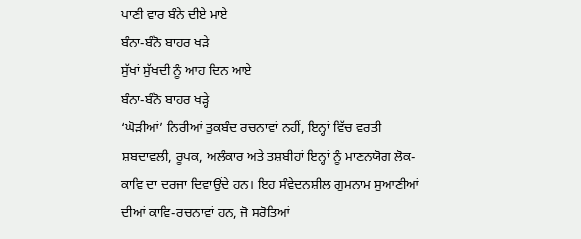ਪਾਣੀ ਵਾਰ ਬੰਨੇ ਦੀਏ ਮਾਏ
ਬੰਨਾ-ਬੰਨੋ ਬਾਹਰ ਖੜੇ
ਸੁੱਖਾਂ ਸੁੱਖਦੀ ਨੂੰ ਆਹ ਦਿਨ ਆਏ
ਬੰਨਾ-ਬੰਨੋ ਬਾਹਰ ਖੜ੍ਹੇ
‘ਘੋੜੀਆਂ’ ਨਿਰੀਆਂ ਤੁਕਬੰਦ ਰਚਨਾਵਾਂ ਨਹੀਂ, ਇਨ੍ਹਾਂ ਵਿੱਚ ਵਰਤੀ ਸ਼ਬਦਾਵਲੀ, ਰੂਪਕ, ਅਲੰਕਾਰ ਅਤੇ ਤਸ਼ਬੀਹਾਂ ਇਨ੍ਹਾਂ ਨੂੰ ਮਾਣਨਯੋਗ ਲੋਕ-ਕਾਵਿ ਦਾ ਦਰਜਾ ਦਿਵਾਉਂਦੇ ਹਨ। ਇਹ ਸੰਵੇਦਨਸ਼ੀਲ ਗੁਮਨਾਮ ਸੁਆਣੀਆਂ ਦੀਆਂ ਕਾਵਿ-ਰਚਨਾਵਾਂ ਹਨ, ਜੋ ਸਰੋਤਿਆਂ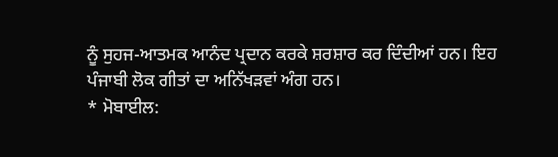ਨੂੰ ਸੁਹਜ-ਆਤਮਕ ਆਨੰਦ ਪ੍ਰਦਾਨ ਕਰਕੇ ਸ਼ਰਸ਼ਾਰ ਕਰ ਦਿੰਦੀਆਂ ਹਨ। ਇਹ ਪੰਜਾਬੀ ਲੋਕ ਗੀਤਾਂ ਦਾ ਅਨਿੱਖੜਵਾਂ ਅੰਗ ਹਨ।
* ਮੋਬਾਈਲ: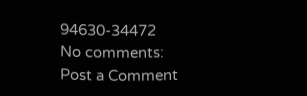94630-34472
No comments:
Post a Comment